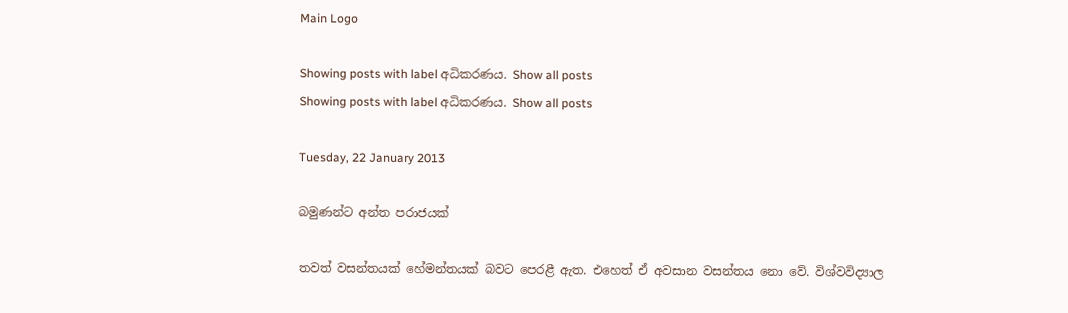Main Logo

Showing posts with label අධිකරණය. Show all posts
Showing posts with label අධිකරණය. Show all posts

Tuesday, 22 January 2013

බමුණන්ට අන්ත පරාජයක්

තවත් වසන්තයක් හේමන්තයක් බවට පෙරළී ඇත. එහෙත් ඒ අවසාන වසන්තය නො වේ. විශ්වවිද්‍යාල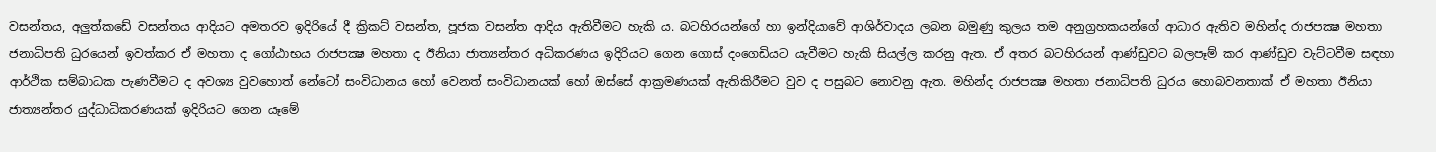වසන්තය, අලුත්කඩේ වසන්තය ආදියට අමතරව ඉදිරියේ දී ක්‍රිකට් වසන්ත, පූජක වසන්ත ආදිය ඇතිවීමට හැකි ය. බටහිරයන්ගේ හා ඉන්දියාවේ ආශිර්වාදය ලබන බමුණු කුලය තම අනුග්‍රහකයන්ගේ ආධාර ඇතිව මහින්ද රාජපක්‍ෂ මහතා ජනාධිපති ධුරයෙන් ඉවත්කර ඒ මහතා ද ගෝඨාභය රාජපක්‍ෂ මහතා ද ඊනියා ජාත්‍යන්තර අධිකරණය ඉදිරියට ගෙන ගොස් දංගෙඩියට යැවීමට හැකි සියල්ල කරනු ඇත. ඒ අතර බටහිරයන් ආණ්ඩුවට බලපෑම් කර ආණ්ඩුව වැට්ටවීම සඳහා ආර්ථික සම්බාධක පැණවීමට ද අවශ්‍ය වුවහොත් නේටෝ සංවිධානය හෝ වෙනත් සංවිධානයක් හෝ ඔස්සේ ආක්‍රමණයක් ඇතිකිරීමට වුව ද පසුබට නොවනු ඇත. මහින්ද රාජපක්‍ෂ මහතා ජනාධිපති ධුරය හොබවනතාක් ඒ මහතා ඊනියා ජාත්‍යන්තර යුද්ධාධිකරණයක් ඉදිරියට ගෙන යෑමේ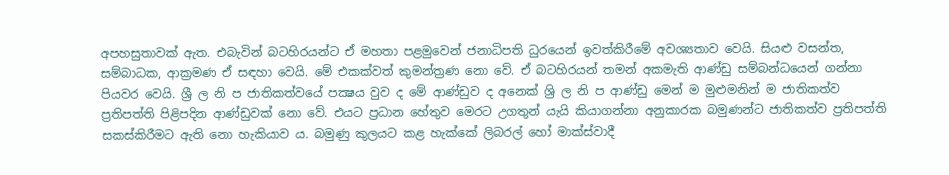අපහසුතාවක් ඇත. එබැවින් බටහිරයන්ට ඒ මහතා පළමුවෙන් ජනාධිපති ධුරයෙන් ඉවත්කිරීමේ අවශ්‍යතාව වෙයි. සියළු වසන්ත, සම්බාධක, ආක්‍රමණ ඒ සඳහා වෙයි. මේ එකක්වත් කුමන්ත්‍රණ නො වේ. ඒ බටහිරයන් තමන් අකමැති ආණ්ඩු සම්බන්ධයෙන් ගන්නා පියවර වෙයි. ශ්‍රී ල නි ප ජාතිකත්වයේ පක්‍ෂය වුව ද මේ ආණ්ඩුව ද අනෙක් ශ්‍රි ල නි ප ආණ්ඩු මෙන් ම මුළුමනින් ම ජාතිකත්ව ප්‍රතිපත්ති පිළිපදින ආණ්ඩුවක් නො වේ. එයට ප්‍රධාන හේතුව මෙරට උගතුන් යැයි කියාගන්නා අනුකාරක බමුණන්ට ජාතිකත්ව ප්‍රතිපත්ති සකස්කිරීමට ඇති නො හැකියාව ය. බමුණු කුලයට කළ හැක්කේ ලිබරල් හෝ මාක්ස්වාදී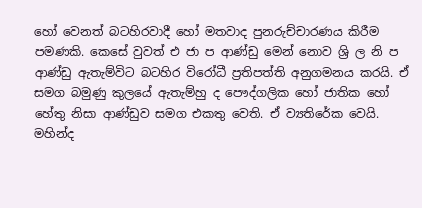හෝ වෙනත් බටහිරවාදී හෝ මතවාද පුනරුච්චාරණය කිරීම පමණකි. කෙසේ වුවත් එ ජා ප ආණ්ඩු මෙන් නොව ශ්‍රි ල නි ප ආණ්ඩු ඇතැම්විට බටහිර විරෝධී ප්‍රතිපත්ති අනුගමනය කරයි. ඒ සමග බමුණු කුලයේ ඇතැම්හු ද පෞද්ගලික හෝ ජාතික හෝ හේතු නිසා ආණ්ඩුව සමග එකතු වෙති. ඒ ව්‍යතිරේක වෙයි. මහින්ද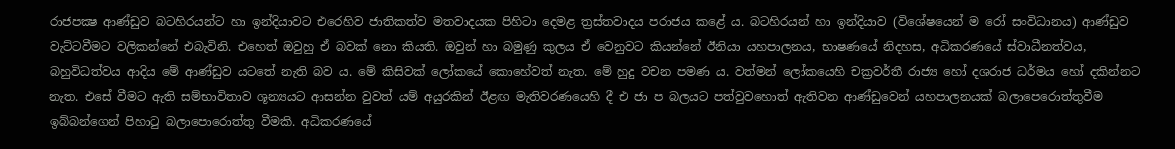රාජපක්‍ෂ ආණ්ඩුව බටහිරයන්ට හා ඉන්දියාවට එරෙහිව ජාතිකත්ව මතවාදයක පිහිටා දෙමළ ත්‍රස්තවාදය පරාජය කළේ ය. බටහිරයන් හා ඉන්දියාව (විශේෂයෙන් ම රෝ සංවිධානය) ආණ්ඩුව වැට්ටවීමට වලිකන්නේ එබැවිනි. එහෙත් ඔවුහු ඒ බවක් නො කියති. ඔවුන් හා බමුණු කුලය ඒ වෙනුවට කියන්නේ ඊනියා යහපාලනය, භාෂණයේ නිදහස, අධිකරණයේ ස්වාධීනත්වය, බහුවිධත්වය ආදිය මේ ආණ්ඩුව යටතේ නැති බව ය. මේ කිසිවක් ලෝකයේ කොහේවත් නැත. මේ හුදු වචන පමණ ය. වත්මන් ලෝකයෙහි චක්‍රවර්තී රාජ්‍ය හෝ දශරාජ ධර්මය හෝ දකින්නට නැත. එසේ වීමට ඇති සම්භාවිතාව ශූන්‍යයට ආසන්න වුවත් යම් අයුරකින් ඊළඟ මැතිවරණයෙහි දී එ ජා ප බලයට පත්වුවහොත් ඇතිවන ආණ්ඩුවෙන් යහපාලනයක් බලාපෙරොත්තුවීම ඉබ්බන්ගෙන් පිහාටු බලාපොරොත්තු වීමකි. අධිකරණයේ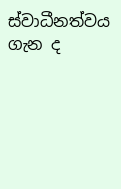ස්වාධීනත්වය ගැන ද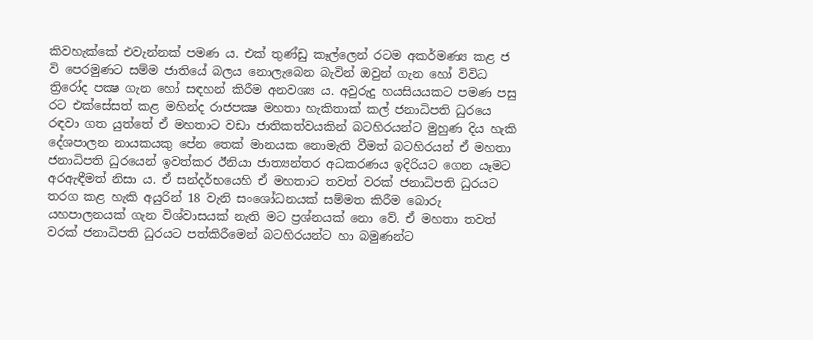කිවහැක්කේ එවැන්නක් පමණ ය. එක් තුණ්ඩු කෑල්ලෙන් රටම අකර්මණ්‍ය කළ ජ වි පෙරමුණට සම්ම ජාතියේ බලය නොලැබෙන බැවින් ඔවුන් ගැන හෝ විවිධ ත්‍රිරෝද පක්‍ෂ ගැන හෝ සඳහන් කිරීම අනවශ්‍ය ය. අවුරුදු හයසියයකට පමණ පසු රට එක්සේසත් කළ මහින්ද රාජපක්‍ෂ මහතා හැකිතාක් කල් ජනාධිපති ධුරයෙ රඳවා ගත යුත්තේ ඒ මහතාට වඩා ජාතිකත්වයකින් බටහිරයන්ට මුහුණ දිය හැකි දේශපාලන නායකයකු පේන තෙක් මානයක නොමැති වීමත් බටහිරයන් ඒ මහතා ජනාධිපති ධුරයෙන් ඉවත්කර ඊනියා ජාත්‍යන්තර අධකරණය ඉදිරියට ගෙන යෑමට අරඇඳීමත් නිසා ය. ඒ සන්දර්භයෙහි ඒ මහතාට තවත් වරක් ජනාධිපති ධුරයට තරග කළ හැකි අයුරින් 18 වැනි සංශෝධනයක් සම්මත කිරීම බොරු යහපාලනයක් ගැන විශ්වාසයක් නැති මට ප්‍රශ්නයක් නො වේ. ඒ මහතා තවත් වරක් ජනාධිපති ධුරයට පත්කිරීමෙන් බටහිරයන්ට හා බමුණන්ට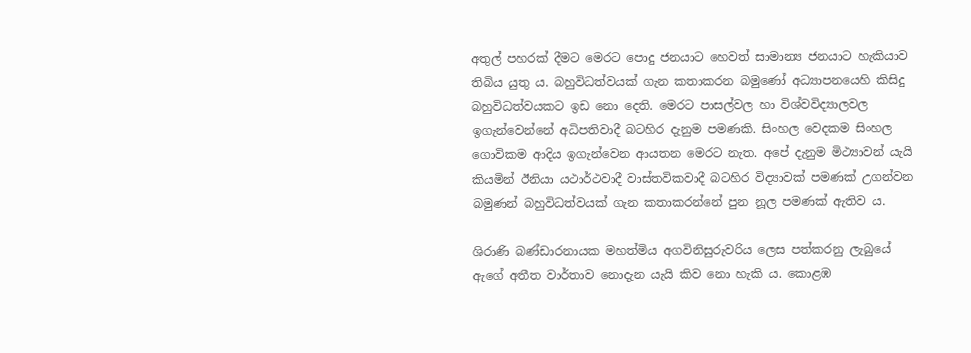අතුල් පහරක් දීමට මෙරට පොදු ජනයාට හෙවත් සාමාන්‍ය ජනයාට හැකියාව තිබිය යුතු ය. බහුවිධත්වයක් ගැන කතාකරන බමුණෝ අධ්‍යාපනයෙහි කිසිදු බහුවිධත්වයකට ඉඩ නො දෙති. මෙරට පාසල්වල හා විශ්වවිද්‍යාලවල ඉගැන්වෙන්නේ අධිපතිවාදී බටහිර දැනුම පමණකි. සිංහල වෙදකම සිංහල ගොවිකම ආදිය ඉගැන්වෙන ආයතන මෙරට නැත. අපේ දැනුම මිථ්‍යාවන් යැයි කියමින් ඊනියා යථාර්ථවාදී වාස්තවිකවාදී බටහිර විද්‍යාවක් පමණක් උගන්වන බමුණන් බහුවිධත්වයක් ගැන කතාකරන්නේ පුන නූල පමණක් ඇතිව ය.

ශිරාණි බණ්ඩාරනායක මහත්මිය අගවිනිසුරුවරිය ලෙස පත්කරනු ලැබුයේ ඇගේ අතීත වාර්තාව නොදැන යැයි කිව නො හැකි ය. කොළඹ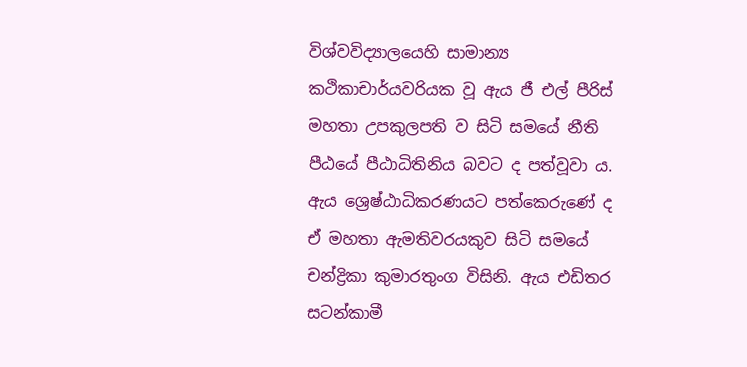විශ්වවිද්‍යාලයෙහි සාමාන්‍ය කථිකාචාර්යවරියක වූ ඇය ජී එල් පීරිස් මහතා උපකුලපති ව සිටි සමයේ නීති පීඨයේ පීඨාධිතිනිය බවට ද පත්වූවා ය. ඇය ශ්‍රෙෂ්ඨාධිකරණයට පත්කෙරුණේ ද ඒ මහතා ඇමතිවරයකුව සිටි සමයේ චන්ද්‍රිකා කුමාරතුංග විසිනි. ඇය එඩිතර සටන්කාමී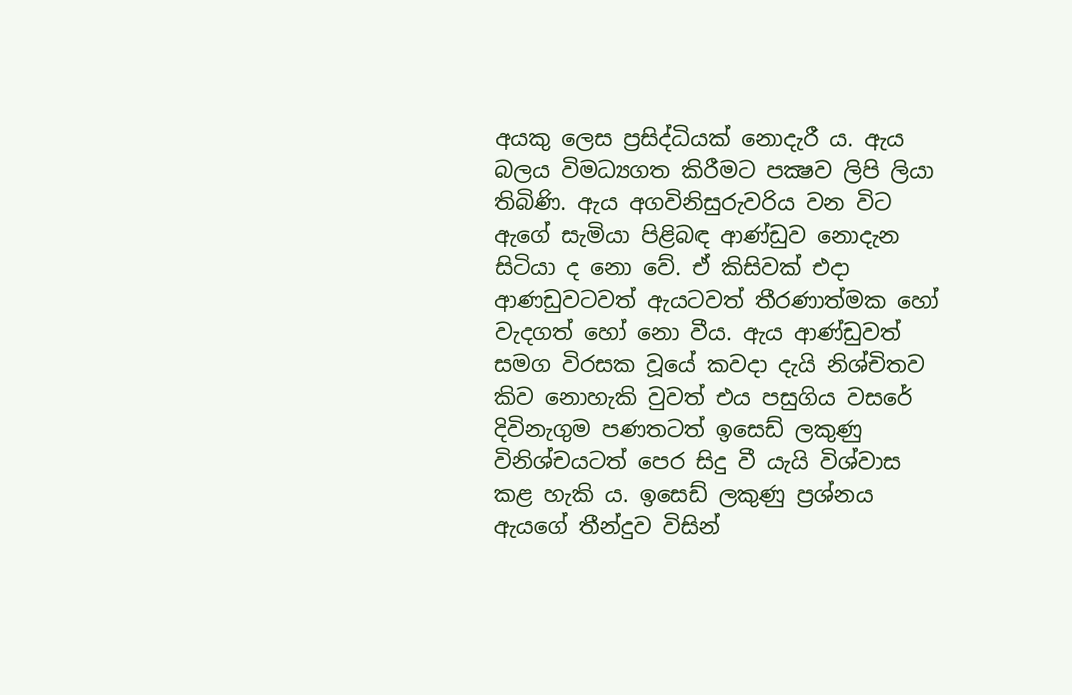අයකු ලෙස ප්‍රසිද්ධියක් නොදැරී ය. ඇය බලය විමධ්‍යගත කිරීමට පක්‍ෂව ලිපි ලියා තිබිණි. ඇය අගවිනිසුරුවරිය වන විට ඇගේ සැමියා පිළිබඳ ආණ්ඩුව නොදැන සිටියා ද නො වේ. ඒ කිසිවක් එදා ආණඩුවටවත් ඇයටවත් තීරණාත්මක හෝ වැදගත් හෝ නො වීය. ඇය ආණ්ඩුවත් සමග විරසක වූයේ කවදා දැයි නිශ්චිතව කිව නොහැකි වුවත් එය පසුගිය වසරේ දිවිනැගුම පණතටත් ඉසෙඩ් ලකුණු විනිශ්චයටත් පෙර සිදු වී යැයි විශ්වාස කළ හැකි ය. ඉසෙඩ් ලකුණු ප්‍රශ්නය ඇයගේ තීන්දුව විසින්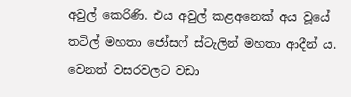අවුල් කෙරිණි. එය අවුල් කළඅනෙක් අය වූයේ තටිල් මහතා ජෝසෆ් ස්ටැලින් මහතා ආදීන් ය. වෙනත් වසරවලට වඩා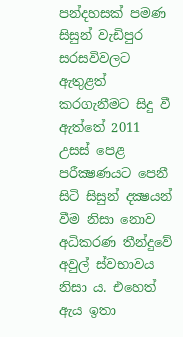පන්දහසක් පමණ සිසුන් වැඩිපුර සරසවිවලට ඇතුළත් කරගැනීමට සිදු වී ඇත්තේ 2011 උසස් පෙළ පරීක්‍ෂණයට පෙනී සිටි සිසුන් දක්‍ෂයන් වීම නිසා නොව අධිකරණ තීන්දුවේ අවුල් ස්වභාවය නිසා ය. එහෙත් ඇය ඉතා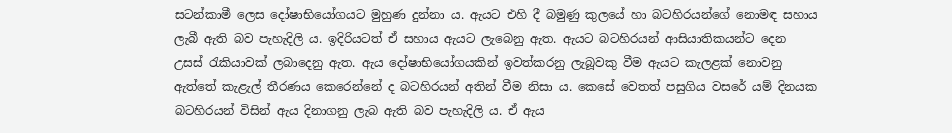සටන්කාමී ලෙස දෝෂාභියෝගයට මුහුණ දුන්නා ය. ඇයට එහි දී බමුණු කුලයේ හා බටහිරයන්ගේ නොමඳ සහාය ලැබී ඇති බව පැහැදිලි ය. ඉදිරියටත් ඒ සහාය ඇයට ලැබෙනු ඇත. ඇයට බටහිරයන් ආසියාතිකයන්ට දෙන උසස් රැකියාවක් ලබාදෙනු ඇත. ඇය දෝෂාභියෝගයකින් ඉවත්කරනු ලැබූවකු වීම ඇයට කැලළක් නොවනු ඇත්තේ කැළැල් තීරණය කෙරෙන්නේ ද බටහිරයන් අතින් වීම නිසා ය. කෙසේ වෙතත් පසුගිය වසරේ යම් දිනයක බටහිරයන් විසින් ඇය දිනාගනු ලැබ ඇති බව පැහැදිලි ය. ඒ ඇය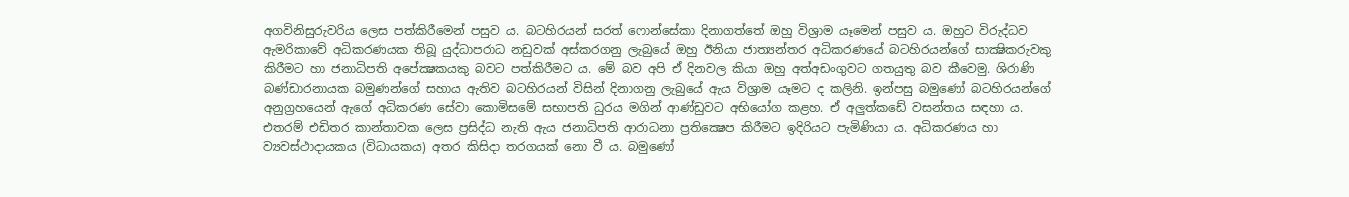අගවිනිසුරුවරිය ලෙස පත්කිරීමෙන් පසුව ය. බටහිරයන් සරත් ෆොන්සේකා දිනාගත්තේ ඔහු විශ්‍රාම යෑමෙන් පසුව ය. ඔහුට විරුද්ධව ඇමරිකාවේ අධිකරණයක තිබූ යුද්ධාපරාධ නඩුවක් අස්කරගනු ලැබුයේ ඔහු ඊනියා ජාත්‍යන්තර අධිකරණයේ බටහිරයන්ගේ සාක්‍ෂිකරුවකු කිරීමට හා ජනාධිපති අපේක්‍ෂකයකු බවට පත්කිරීමට ය. මේ බව අපි ඒ දිනවල කියා ඔහු අත්අඩංගුවට ගතයුතු බව කීවෙමු. ශිරාණි බණ්ඩාරනායක බමුණන්ගේ සහාය ඇතිව බටහිරයන් විසින් දිනාගනු ලැබුයේ ඇය විශ්‍රාම යෑමට ද කලිනි. ඉන්පසු බමුණෝ බටහිරයන්ගේ අනුග්‍රහයෙන් ඇගේ අධිකරණ සේවා කොමිසමේ සභාපති ධුරය මගින් ආණ්ඩුවට අභියෝග කළහ. ඒ අලුත්කඩේ වසන්තය සඳහා ය. එතරම් එඩිතර කාන්තාවක ලෙස ප්‍රසිද්ධ නැති ඇය ජනාධිපති ආරාධනා ප්‍රතික්‍ෂෙප කිරීමට ඉදිරියට පැමිණියා ය. අධිකරණය හා ව්‍යවස්ථාදායකය (විධායකය) අතර කිසිදා තරගයක් නො වී ය. බමුණෝ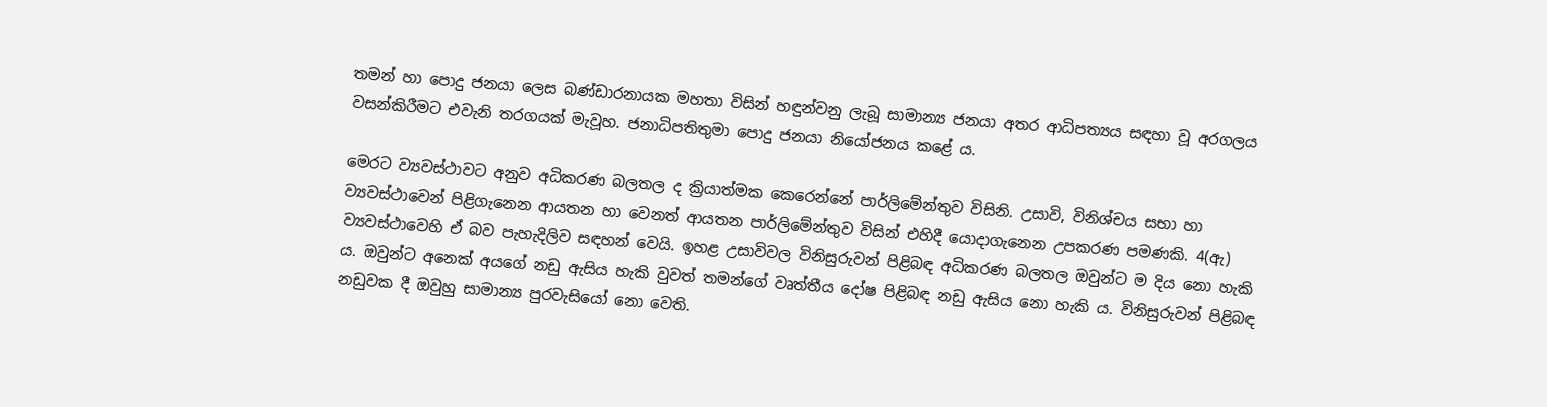තමන් හා පොදු ජනයා ලෙස බණ්ඩාරනායක මහතා විසින් හඳුන්වනු ලැබූ සාමාන්‍ය ජනයා අතර ආධිපත්‍යය සඳහා වූ අරගලය වසන්කිරීමට එවැනි තරගයක් මැවූහ. ජනාධිපතිතුමා පොදු ජනයා නියෝජනය කළේ ය.

මෙරට ව්‍යවස්ථාවට අනුව අධිකරණ බලතල ද ක්‍රියාත්මක කෙරෙන්නේ පාර්ලිමේන්තුව විසිනි. උසාවි, විනිශ්චය සභා හා ව්‍යවස්ථාවෙන් පිළිගැනෙන ආයතන හා වෙනත් ආයතන පාර්ලිමේන්තුව විසින් එහිදී යොදාගැනෙන උපකරණ පමණකි. 4(ඇ) ව්‍යවස්ථාවෙහි ඒ බව පැහැදිලිව සඳහන් වෙයි. ඉහළ උසාවිවල විනිසුරුවන් පිළිබඳ අධිකරණ බලතල ඔවුන්ට ම දිය නො හැකි ය. ඔවුන්ට අනෙක් අයගේ නඩු ඇසිය හැකි වුවත් තමන්ගේ වෘත්තීය දෝෂ පිළිබඳ නඩු ඇසිය නො හැකි ය. විනිසුරුවන් පිළිබඳ නඩුවක දී ඔවුහු සාමාන්‍ය පුරවැසියෝ නො වෙති.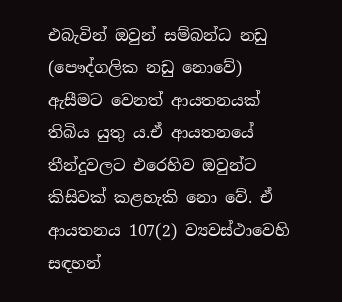එබැවින් ඔවුන් සම්බන්ධ නඩු (පෞද්ගලික නඩු නොවේ) ඇසීමට වෙනත් ආයතනයක් තිබිය යුතු ය.ඒ ආයතනයේ තීන්දුවලට එරෙහිව ඔවුන්ට කිසිවක් කළහැකි නො වේ. ඒ ආයතනය 107(2) ව්‍යවස්ථාවෙහි සඳහන්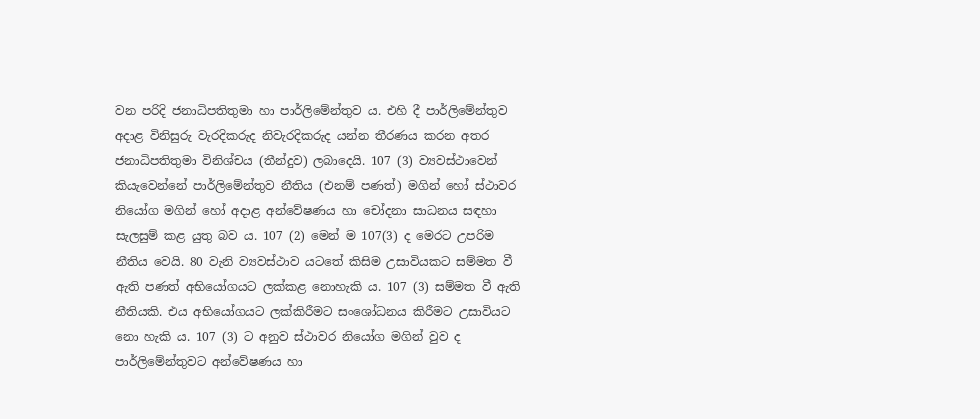වන පරිදි ජනාධිපතිතුමා හා පාර්ලිමේන්තුව ය. එහි දී පාර්ලිමේන්තුව අදාළ විනිසුරු වැරදිකරුද නිවැරදිකරුද යන්න තීරණය කරන අතර ජනාධිපතිතුමා විනිශ්චය (තීන්දුව) ලබාදෙයි. 107 (3) ව්‍යවස්ථාවෙන් කියැවෙන්නේ පාර්ලිමේන්තුව නීතිය (එනම් පණත්) මගින් හෝ ස්ථාවර නියෝග මගින් හෝ අදාළ අන්වේෂණය හා චෝදනා සාධනය සඳහා සැලසුම් කළ යුතු බව ය. 107 (2) මෙන් ම 107(3) ද මෙරට උපරිම නීතිය වෙයි. 80 වැනි ව්‍යවස්ථාව යටතේ කිසිම උසාවියකට සම්මත වී ඇති පණත් අභියෝගයට ලක්කළ නොහැකි ය. 107 (3) සම්මත වී ඇති නීතියකි. එය අභියෝගයට ලක්කිරීමට සංශෝධනය කිරීමට උසාවියට නො හැකි ය. 107 (3) ට අනුව ස්ථාවර නියෝග මගින් වුව ද පාර්ලිමේන්තුවට අන්වේෂණය හා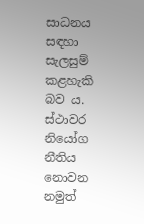සාධනය සඳහා සැලසුම් කළහැකි බව ය. ස්ථාවර නියෝග නීතිය නොවන නමුත්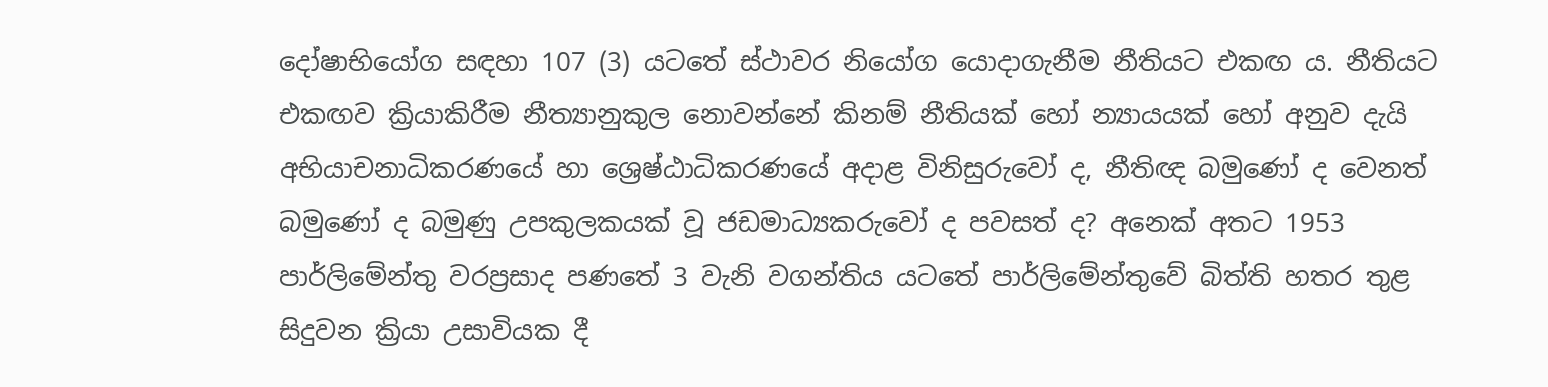දෝෂාභියෝග සඳහා 107 (3) යටතේ ස්ථාවර නියෝග යොදාගැනීම නීතියට එකඟ ය. නීතියට එකඟව ක්‍රියාකිරීම නීත්‍යානුකුල නොවන්නේ කිනම් නීතියක් හෝ න්‍යායයක් හෝ අනුව දැයි අභියාචනාධිකරණයේ හා ශ්‍රෙෂ්ඨාධිකරණයේ අදාළ විනිසුරුවෝ ද, නීතිඥ බමුණෝ ද වෙනත් බමුණෝ ද බමුණු උපකුලකයක් වූ ජඩමාධ්‍යකරුවෝ ද පවසත් ද? අනෙක් අතට 1953 පාර්ලිමේන්තු වරප්‍රසාද පණතේ 3 වැනි වගන්තිය යටතේ පාර්ලිමේන්තුවේ බිත්ති හතර තුළ සිදුවන ක්‍රියා උසාවියක දී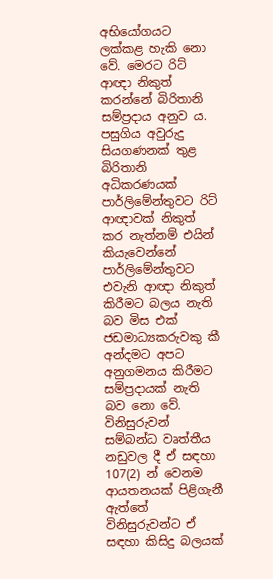අභියෝගයට ලක්කළ හැකි නො වේ. මෙරට රිට් ආඥා නිකුත් කරන්නේ බිරිතානි සම්ප්‍රදාය අනුව ය. පසුගිය අවුරුදු සියගණනක් තුළ බිරිතානි අධිකරණයක් පාර්ලිමේන්තුවට රිට් ආඥාවක් නිකුත් කර නැත්නම් එයින් කියැවෙන්නේ පාර්ලිමේන්තුවට එවැනි ආඥා නිකුත් කිරීමට බලය නැති බව මිස එක් ජඩමාධ්‍යකරුවකු කී අන්දමට අපට අනුගමනය කිරීමට සම්ප්‍රදායක් නැති බව නො වේ. විනිසුරුවන් සම්බන්ධ වෘත්තීය නඩුවල දී ඒ සඳහා 107(2) න් වෙනම ආයතනයක් පිළිගැනී ඇත්තේ විනිසුරුවන්ට ඒ සඳහා කිසිදු බලයක්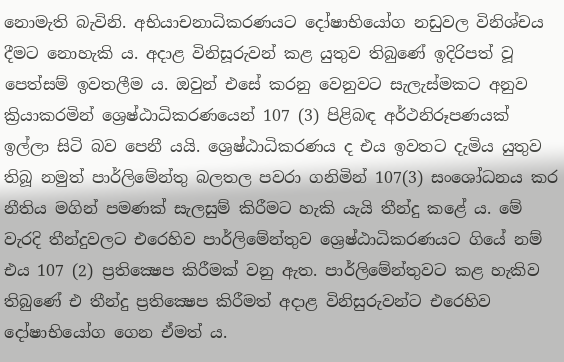නොමැති බැවිනි. අභියාචනාධිකරණයට දෝෂාභියෝග නඩුවල විනිශ්චය දීමට නොහැකි ය. අදාළ විනිසූරුවන් කළ යුතුව තිබුණේ ඉදිරිපත් වූ පෙත්සම් ඉවතලීම ය. ඔවුන් එසේ කරනු වෙනුවට සැලැස්මකට අනුව ක්‍රියාකරමින් ශ්‍රෙෂ්ඨාධිකරණයෙන් 107 (3) පිළිබඳ අර්ථනිරූපණයක් ඉල්ලා සිටි බව පෙනී යයි. ශ්‍රෙෂ්ඨාධිකරණය ද එය ඉවතට දැමිය යුතුව තිබූ නමුත් පාර්ලිමේන්තු බලතල පවරා ගනිමින් 107(3) සංශෝධනය කර නීතිය මගින් පමණක් සැලසුම් කිරීමට හැකි යැයි තීන්දු කළේ ය. මේ වැරදි තීන්දුවලට එරෙහිව පාර්ලිමේන්තුව ශ්‍රෙෂ්ඨාධිකරණයට ගියේ නම් එය 107 (2) ප්‍රතික්‍ෂෙප කිරීමක් වනු ඇත. පාර්ලිමේන්තුවට කළ හැකිව තිබුණේ එ තීන්දු ප්‍රතික්‍ෂෙප කිරීමත් අදාළ විනිසුරුවන්ට එරෙහිව දෝෂාභියෝග ගෙන ඒමත් ය.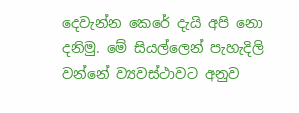දෙවැන්න කෙරේ දැයි අපි නො දනිමු. මේ සියල්ලෙන් පැහැදිලි වන්නේ ව්‍යවස්ථාවට අනුව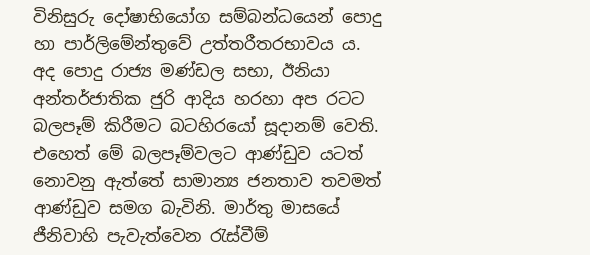විනිසුරු දෝෂාභියෝග සම්බන්ධයෙන් පොදු හා පාර්ලිමේන්තුවේ උත්තරීතරභාවය ය. අද පොදු රාජ්‍ය මණ්ඩල සභා, ඊනියා අන්තර්ජාතික ජුරි ආදිය හරහා අප රටට බලපෑම් කිරීමට බටහිරයෝ සූදානම් වෙති. එහෙත් මේ බලපෑම්වලට ආණ්ඩුව යටත් නොවනු ඇත්තේ සාමාන්‍ය ජනතාව තවමත් ආණ්ඩුව සමග බැවිනි. මාර්තු මාසයේ ජීනිවාහි පැවැත්වෙන රැස්වීම්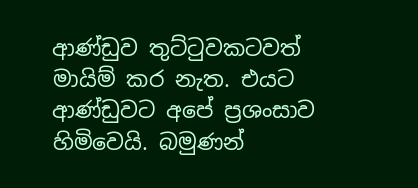ආණ්ඩුව තුට්ටුවකටවත් මායිම් කර නැත. එයට ආණ්ඩුවට අපේ ප්‍රශංසාව හිමිවෙයි. බමුණන්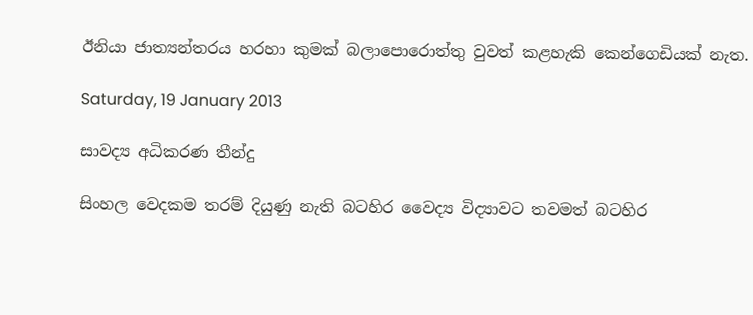ඊනියා ජාත්‍යන්තරය හරහා කුමක් බලාපොරොත්තු වුවත් කළහැකි කෙන්ගෙඩියක් නැත.

Saturday, 19 January 2013

සාවද්‍ය අධිකරණ තීන්දු

සිංහල වෙදකම තරම් දියුණු නැති බටහිර වෛද්‍ය විද්‍යාවට තවමත් බටහිර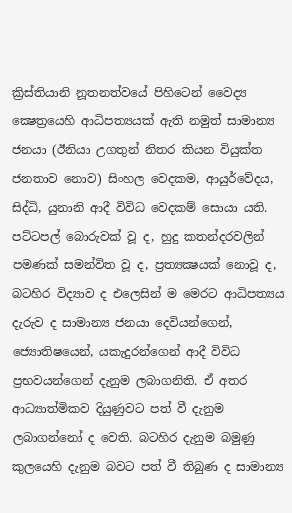ක්‍රිස්තියානි නූතනත්වයේ පිහිටෙන් වෛද්‍ය ක්‍ෂෙත්‍රයෙහි ආධිපත්‍යයක් ඇති නමුත් සාමාන්‍ය ජනයා (ඊනියා උගතුන් නිතර කියන වියුක්ත ජනතාව නොව) සිංහල වෙදකම, ආයුර්වේදය, සිද්ධි, යුනානි ආදී විවිධ වෙදකම් සොයා යති. පට්ටපල් බොරුවක් වූ ද, හුදු කතන්දරවලින් පමණක් සමන්විත වූ ද, ප්‍රත්‍යක්‍ෂයක් නොවූ ද, බටහිර විද්‍යාව ද එලෙසින් ම මෙරට ආධිපත්‍යය දැරුව ද සාමාන්‍ය ජනයා දෙවියන්ගෙන්, ජ්‍යොතිෂයෙන්, යකැදුරන්ගෙන් ආදී විවිධ ප්‍රභවයන්ගෙන් දැනුම ලබාගනිති. ඒ අතර ආධ්‍යාත්මිකව දියුණුවට පත් වී දැනුම ලබාගන්නෝ ද වෙති. බටහිර දැනුම බමුණු කුලයෙහි දැනුම බවට පත් වී තිබුණ ද සාමාන්‍ය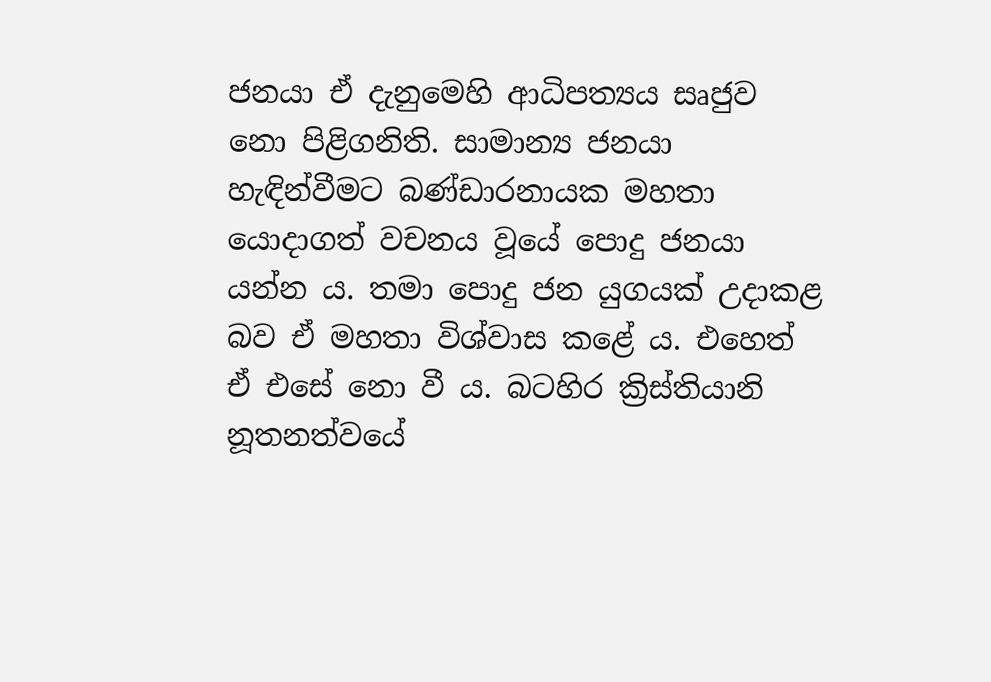ජනයා ඒ දැනුමෙහි ආධිපත්‍යය සෘජුව නො පිළිගනිති. සාමාන්‍ය ජනයා හැඳින්වීමට බණ්ඩාරනායක මහතා යොදාගත් වචනය වූයේ පොදු ජනයා යන්න ය. තමා පොදු ජන යුගයක් උදාකළ බව ඒ මහතා විශ්වාස කළේ ය. එහෙත් ඒ එසේ නො වී ය. බටහිර ක්‍රිස්තියානි නූතනත්වයේ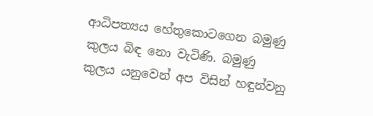ආධිපත්‍යය හේතුකොටගෙන බමුණු කුලය බිඳ නො වැටිණි. බමුණු කුලය යනුවෙන් අප විසින් හඳුන්වනු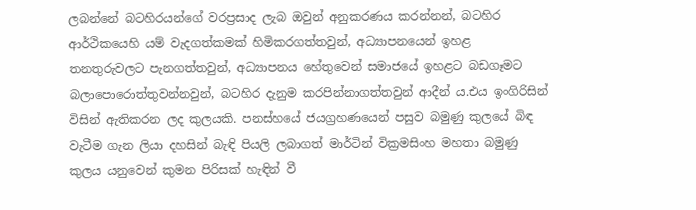ලබන්නේ බටහිරයන්ගේ වරප්‍රසාද ලැබ ඔවුන් අනුකරණය කරන්නන්, බටහිර ආර්ථිකයෙහි යම් වැදගත්කමක් හිමිකරගත්තවුන්, අධ්‍යාපනයෙන් ඉහළ තනතුරුවලට පැනගත්තවුන්, අධ්‍යාපනය හේතුවෙන් සමාජයේ ඉහළට බඩගෑමට බලාපොරොත්තුවන්නවුන්, බටහිර දැනුම කරපින්නාගත්තවුන් ආදීන් ය.එය ඉංගිරිසින් විසින් ඇතිකරන ලද කුලයකි. පනස්හයේ ජයග්‍රහණයෙන් පසුව බමුණු කුලයේ බිඳ වැටීම ගැන ලියා දහසින් බැඳි පියලි ලබාගත් මාර්ටින් වික්‍රමසිංහ මහතා බමුණු කුලය යනුවෙන් කුමන පිරිසක් හැඳින් වී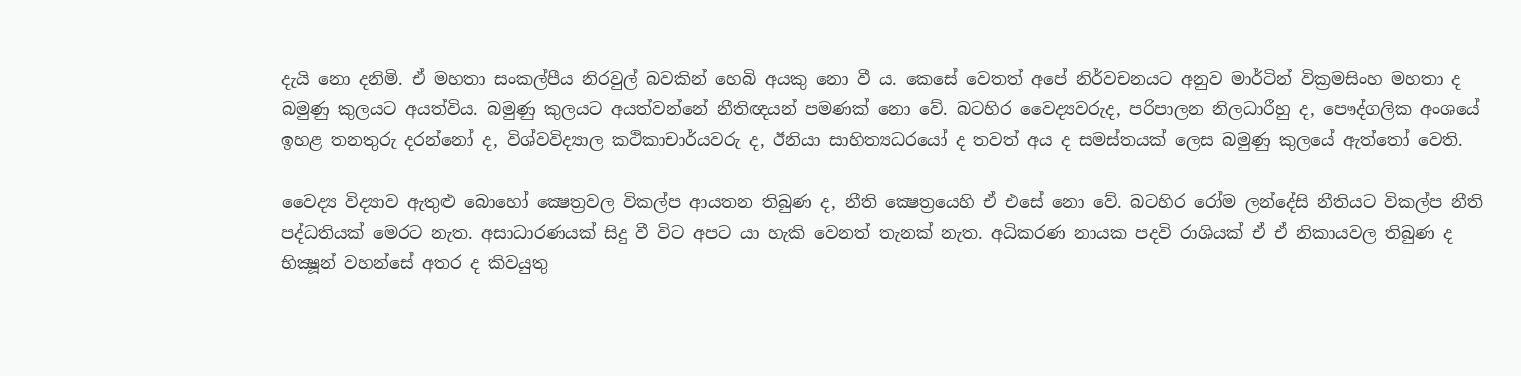දැයි නො දනිමි. ඒ මහතා සංකල්පීය නිරවුල් බවකින් හෙබි අයකු නො වී ය. කෙසේ වෙතත් අපේ නිර්වචනයට අනුව මාර්ටින් වික්‍රමසිංහ මහතා ද බමුණු කුලයට අයත්විය. බමුණු කුලයට අයත්වන්නේ නීතිඥයන් පමණක් නො වේ. බටහිර වෛද්‍යවරුද, පරිපාලන නිලධාරීහු ද, පෞද්ගලික අංශයේ ඉහළ තනතුරු දරන්නෝ ද, විශ්වවිද්‍යාල කථිකාචාර්යවරු ද, ඊනියා සාහිත්‍යධරයෝ ද තවත් අය ද සමස්තයක් ලෙස බමුණු කුලයේ ඇත්තෝ වෙති.

වෛද්‍ය විද්‍යාව ඇතුළු බොහෝ ක්‍ෂෙත්‍රවල විකල්ප ආයතන තිබුණ ද, නීති ක්‍ෂෙත්‍රයෙහි ඒ එසේ නො වේ. බටහිර රෝම ලන්දේසි නීතියට විකල්ප නීති පද්ධතියක් මෙරට නැත. අසාධාරණයක් සිදු වී විට අපට යා හැකි වෙනත් තැනක් නැත. අධිකරණ නායක පදවි රාශියක් ඒ ඒ නිකායවල තිබුණ ද භික්‍ෂූන් වහන්සේ අතර ද කිවයුතු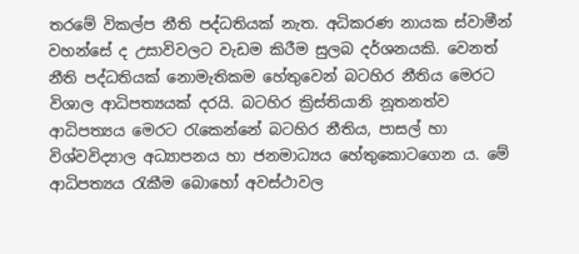තරමේ විකල්ප නීති පද්ධතියක් නැත. අධිකරණ නායක ස්වාමීන් වහන්සේ ද උසාවිවලට වැඩම කිරීම සුලබ දර්ශනයකි. වෙනත් නීති පද්ධතියක් නොමැතිකම හේතුවෙන් බටහිර නීතිය මෙරට විශාල ආධිපත්‍යයක් දරයි. බටහිර ක්‍රිස්තියානි නූතනත්ව ආධිපත්‍යය මෙරට රැකෙන්නේ බටහිර නීතිය, පාසල් හා විශ්වවිද්‍යාල අධ්‍යාපනය හා ජනමාධ්‍යය හේතුකොටගෙන ය. මේ ආධිපත්‍යය රැකීම බොහෝ අවස්ථාවල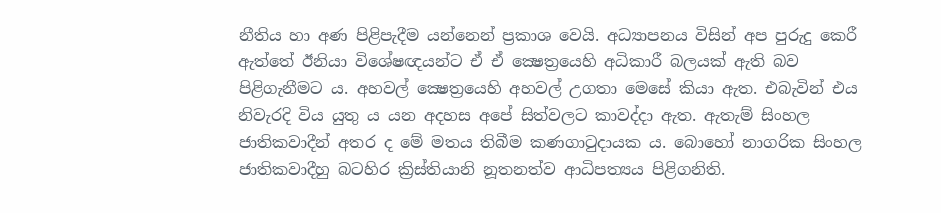නීතිය හා අණ පිළිපැදීම යන්නෙන් ප්‍රකාශ වෙයි. අධ්‍යාපනය විසින් අප පුරුදු කෙරී ඇත්තේ ඊනියා විශේෂඥයන්ට ඒ ඒ ක්‍ෂෙත්‍රයෙහි අධිකාරී බලයක් ඇති බව පිළිගැනීමට ය. අහවල් ක්‍ෂෙත්‍රයෙහි අහවල් උගතා මෙසේ කියා ඇත. එබැවින් එය නිවැරදි විය යුතු ය යන අදහස අපේ සිත්වලට කාවද්දා ඇත. ඇතැම් සිංහල ජාතිකවාදීන් අතර ද මේ මතය තිබීම කණගාටුදායක ය. බොහෝ නාගරික සිංහල ජාතිකවාදීහු බටහිර ක්‍රිස්තියානි නූතනත්ව ආධිපත්‍යය පිළිගනිති.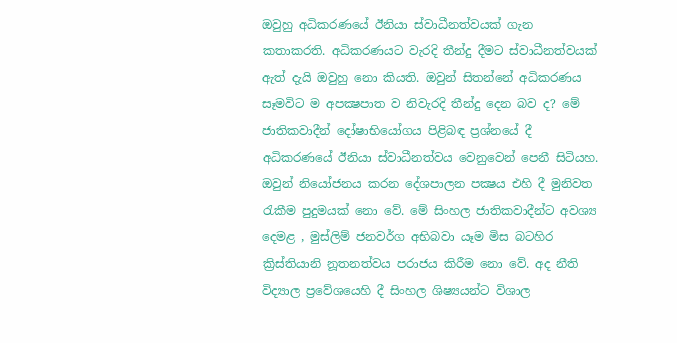ඔවුහු අධිකරණයේ ඊනියා ස්වාධීනත්වයක් ගැන කතාකරති. අධිකරණයට වැරදි තීන්දු දීමට ස්වාධීනත්වයක් ඇත් දැයි ඔවුහු නො කියති. ඔවුන් සිතන්නේ අධිකරණය සෑමවිට ම අපක්‍ෂපාත ව නිවැරදි තීන්දු දෙන බව ද? මේ ජාතිකවාදීන් දෝෂාභියෝගය පිළිබඳ ප්‍රශ්නයේ දී අධිකරණයේ ඊනියා ස්වාධීනත්වය වෙනුවෙන් පෙනී සිටියහ. ඔවුන් නියෝජනය කරන දේශපාලන පක්‍ෂය එහි දී මුනිවත රැකීම පුදුමයක් නො වේ. මේ සිංහල ජාතිකවාදීන්ට අවශ්‍ය දෙමළ , මුස්ලිම් ජනවර්ග අභිබවා යෑම මිස බටහිර ක්‍රිස්තියානි නූතනත්වය පරාජය කිරීම නො වේ. අද නීති විද්‍යාල ප්‍රවේශයෙහි දී සිංහල ශිෂ්‍යයන්ට විශාල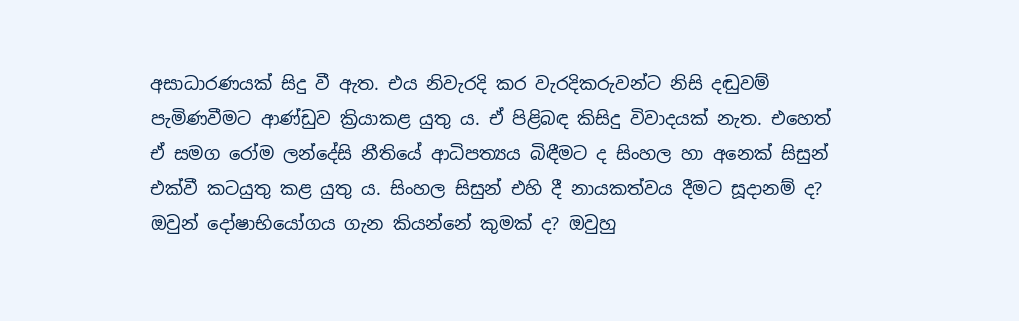අසාධාරණයක් සිදු වී ඇත. එය නිවැරදි කර වැරදිකරුවන්ට නිසි දඬුවම් පැමිණවීමට ආණ්ඩුව ක්‍රියාකළ යුතු ය. ඒ පිළිබඳ කිසිදු විවාදයක් නැත. එහෙත් ඒ සමග රෝම ලන්දේසි නීතියේ ආධිපත්‍යය බිඳීමට ද සිංහල හා අනෙක් සිසුන් එක්වී කටයුතු කළ යුතු ය. සිංහල සිසුන් එහි දී නායකත්වය දීමට සූදානම් ද? ඔවුන් දෝෂාභියෝගය ගැන කියන්නේ කුමක් ද? ඔවුහු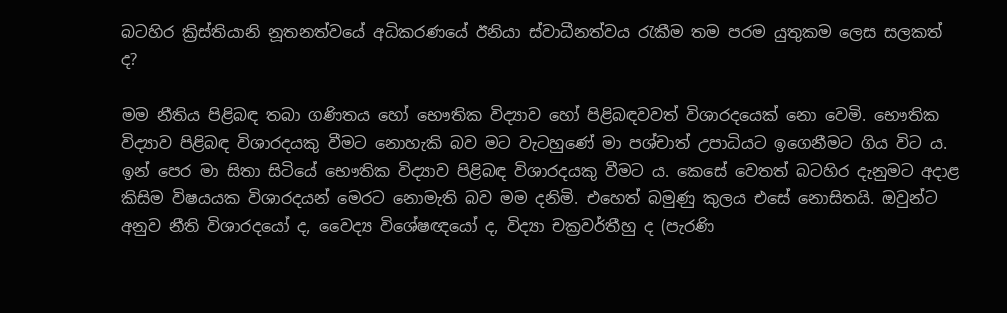බටහිර ක්‍රිස්තියානි නූතනත්වයේ අධිකරණයේ ඊනියා ස්වාධීනත්වය රැකීම තම පරම යුතුකම ලෙස සලකත් ද?

මම නීතිය පිළිබඳ තබා ගණිතය හෝ භෞතික විද්‍යාව හෝ පිළිබඳවවත් විශාරදයෙක් නො වෙමි. භෞතික විද්‍යාව පිළිබඳ විශාරදයකු වීමට නොහැකි බව මට වැටහුණේ මා පශ්චාත් උපාධියට ඉගෙනීමට ගිය විට ය. ඉන් පෙර මා සිතා සිටියේ භෞතික විද්‍යාව පිළිබඳ විශාරදයකු වීමට ය. කෙසේ වෙතත් බටහිර දැනුමට අදාළ කිසිම විෂයයක විශාරදයන් මෙරට නොමැති බව මම දනිමි. එහෙත් බමුණු කුලය එසේ නොසිතයි. ඔවුන්ට අනුව නීති විශාරදයෝ ද, වෛද්‍ය විශේෂඥයෝ ද, විද්‍යා චක්‍රවර්තීහු ද (පැරණි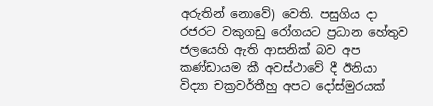අරුතින් නොවේ) වෙති. පසුගිය දා රජරට වකුගඩු රෝගයට ප්‍රධාන හේතුව ජලයෙහි ඇති ආසනික් බව අප කණ්ඩායම කී අවස්ථාවේ දී ඊනියා විද්‍යා චක්‍රවර්තීහු අපට දෝස්මුරයක්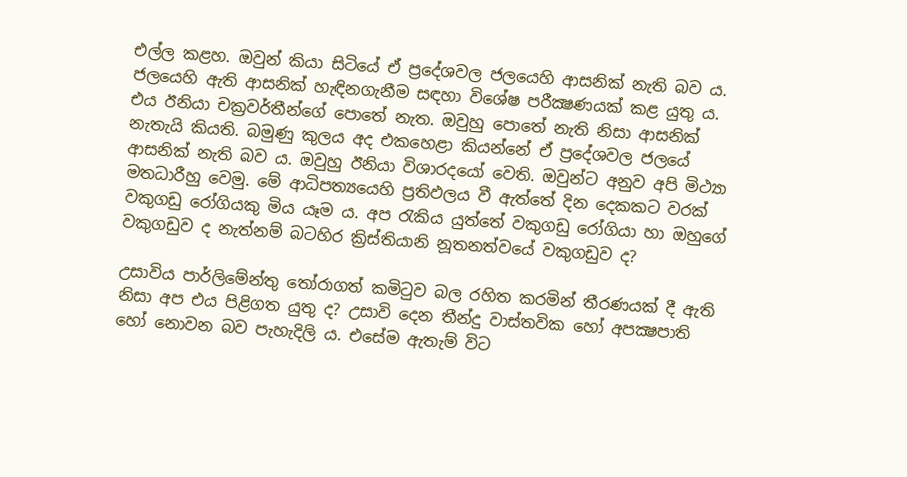එල්ල කළහ. ඔවුන් කියා සිටියේ ඒ ප්‍රදේශවල ජලයෙහි ආසනික් නැති බව ය. ජලයෙහි ඇති ආසනික් හැඳිනගැනීම සඳහා විශේෂ පරීක්‍ෂණයක් කළ යුතු ය. එය ඊනියා චක්‍රවර්තීන්ගේ පොතේ නැත. ඔවුහු පොතේ නැති නිසා ආසනික් නැතැයි කියති. බමුණු කුලය අද එකහෙළා කියන්නේ ඒ ප්‍රදේශවල ජලයේ ආසනික් නැති බව ය. ඔවුහු ඊනියා විශාරදයෝ වෙති. ඔවුන්ට අනුව අපි මිථ්‍යා මතධාරීහු වෙමු. මේ ආධිපත්‍යයෙහි ප්‍රතිඵලය වී ඇත්තේ දින දෙකකට වරක් වකුගඩු රෝගියකු මිය යෑම ය. අප රැකිය යුත්තේ වකුගඩු රෝගියා හා ඔහුගේ වකුගඩුව ද නැත්නම් බටහිර ක්‍රිස්තියානි නූතනත්වයේ වකුගඩුව ද?

උසාවිය පාර්ලිමේන්තු තෝරාගත් කමිටුව බල රහිත කරමින් තීරණයක් දී ඇති නිසා අප එය පිළිගත යුතු ද? උසාවි දෙන තීන්දු වාස්තවික හෝ අපක්‍ෂපාති හෝ නොවන බව පැහැදිලි ය. එසේම ඇතැම් විට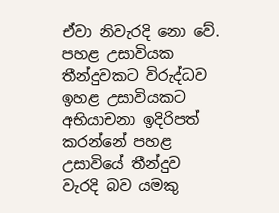ඒවා නිවැරදි නො වේ. පහළ උසාවියක තීන්දුවකට විරුද්ධව ඉහළ උසාවියකට අභියාචනා ඉදිරිපත් කරන්නේ පහළ උසාවියේ තීන්දුව වැරදි බව යමකු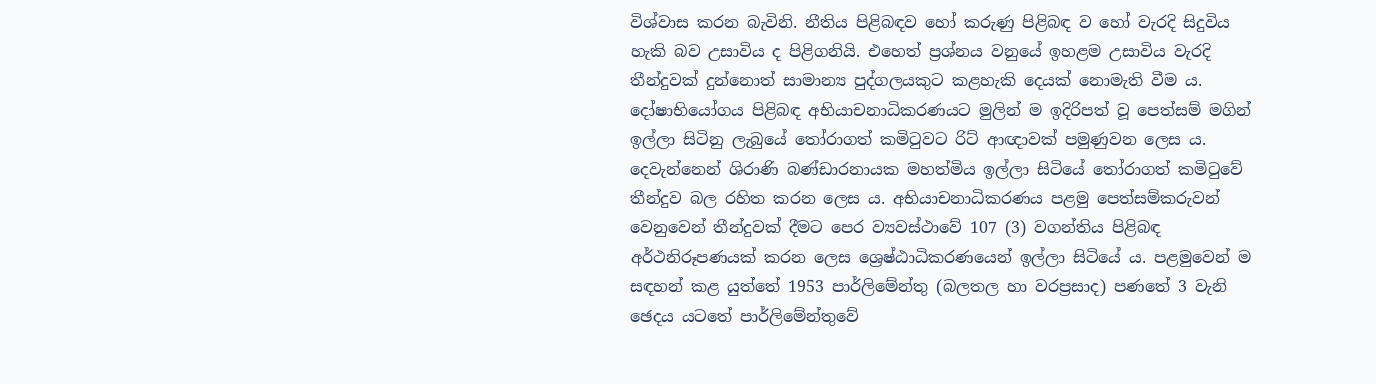විශ්වාස කරන බැවිනි. නීතිය පිළිබඳව හෝ කරුණු පිළිබඳ ව හෝ වැරදි සිදුවිය හැකි බව උසාවිය ද පිළිගනියි. එහෙත් ප්‍රශ්නය වනුයේ ඉහළම උසාවිය වැරදි තීන්දුවක් දුන්නොත් සාමාන්‍ය පුද්ගලයකුට කළහැකි දෙයක් නොමැති වීම ය. දෝෂාභියෝගය පිළිබඳ අභියාචනාධිකරණයට මුලින් ම ඉදිරිපත් වූ පෙත්සම් මගින් ඉල්ලා සිටිනු ලැබුයේ තෝරාගත් කමිටුවට රිට් ආඥාවක් පමුණුවන ලෙස ය. දෙවැන්නෙන් ශිරාණි බණ්ඩාරනායක මහත්මිය ඉල්ලා සිටියේ තෝරාගත් කමිටුවේ තීන්දුව බල රහිත කරන ලෙස ය. අභියාචනාධිකරණය පළමු පෙත්සම්කරුවන් වෙනුවෙන් තීන්දුවක් දීමට පෙර ව්‍යවස්ථාවේ 107 (3) වගන්තිය පිළිබඳ අර්ථනිරූපණයක් කරන ලෙස ශ්‍රෙෂ්ඨාධිකරණයෙන් ඉල්ලා සිටියේ ය. පළමුවෙන් ම සඳහන් කළ යුත්තේ 1953 පාර්ලිමේන්තු (බලතල හා වරප්‍රසාද) පණතේ 3 වැනි ඡෙදය යටතේ පාර්ලිමේන්තුවේ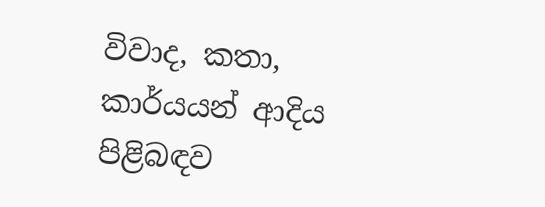විවාද, කතා, කාර්යයන් ආදිය පිළිබඳව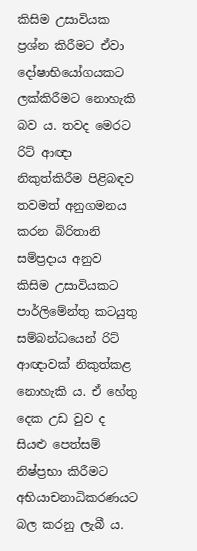කිසිම උසාවියක ප්‍රශ්න කිරීමට ඒවා දෝෂාභියෝගයකට ලක්කිරීමට නොහැකි බව ය. තවද මෙරට රිට් ආඥා නිකුත්කිරීම පිළිබඳව තවමත් අනුගමනය කරන බිරිතානි සම්ප්‍රදාය අනුව කිසිම උසාවියකට පාර්ලිමේන්තු කටයුතු සම්බන්ධයෙන් රිට් ආඥාවක් නිකුත්කළ නොහැකි ය. ඒ හේතු දෙක උඩ වුව ද සියළු පෙත්සම් නිෂ්ප්‍රභා කිරීමට අභියාචනාධිකරණයට බල කරනු ලැබී ය.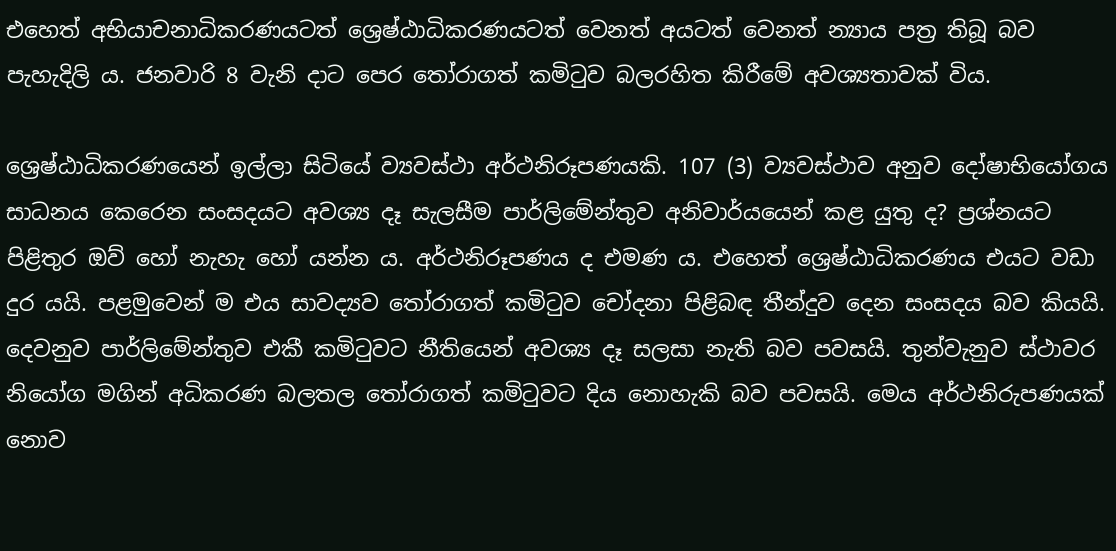එහෙත් අභියාචනාධිකරණයටත් ශ්‍රෙෂ්ඨාධිකරණයටත් වෙනත් අයටත් වෙනත් න්‍යාය පත්‍ර තිබූ බව පැහැදිලි ය. ජනවාරි 8 වැනි දාට පෙර තෝරාගත් කමිටුව බලරහිත කිරීමේ අවශ්‍යතාවක් විය.

ශ්‍රෙෂ්ඨාධිකරණයෙන් ඉල්ලා සිටියේ ව්‍යවස්ථා අර්ථනිරූපණයකි. 107 (3) ව්‍යවස්ථාව අනුව දෝෂාභියෝගය සාධනය කෙරෙන සංසදයට අවශ්‍ය දෑ සැලසීම පාර්ලිමේන්තුව අනිවාර්යයෙන් කළ යුතු ද? ප්‍රශ්නයට පිළිතුර ඔව් හෝ නැහැ හෝ යන්න ය. අර්ථනිරූපණය ද එමණ ය. එහෙත් ශ්‍රෙෂ්ඨාධිකරණය එයට වඩා දුර යයි. පළමුවෙන් ම එය සාවද්‍යව තෝරාගත් කමිටුව චෝදනා පිළිබඳ තීන්දුව දෙන සංසදය බව කියයි. දෙවනුව පාර්ලිමේන්තුව එකී කමිටුවට නීතියෙන් අවශ්‍ය දෑ සලසා නැති බව පවසයි. තුන්වැනුව ස්ථාවර නියෝග මගින් අධිකරණ බලතල තෝරාගත් කමිටුවට දිය නොහැකි බව පවසයි. මෙය අර්ථනිරුපණයක් නොව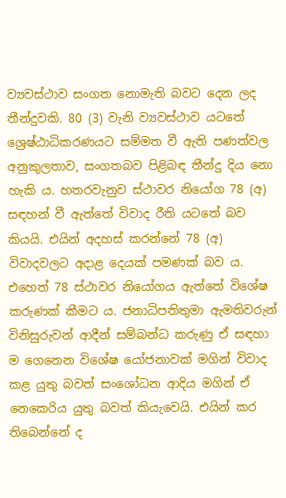ව්‍යවස්ථාව සංගත නොමැති බවට දෙන ලද තීන්දුවකි. 80 (3) වැනි ව්‍යවස්ථාව යටතේ ශ්‍රෙෂ්ඨාධිකරණයට සම්මත වී ඇති පණත්වල අනුකුලතාව, සංගතබව පිළිබඳ තීන්දු දිය නො හැකි ය. හතරවැනුව ස්ථාවර නියෝග 78 (අ) සඳහන් වී ඇත්තේ විවාද රීති යටතේ බව කියයි. එයින් අදහස් කරන්නේ 78 (අ) විවාදවලට අදාළ දෙයක් පමණක් බව ය. එහෙත් 78 ස්ථාවර නියෝගය ඇත්තේ විශේෂ කරුණක් කීමට ය. ජනාධිපතිතුමා ඇමතිවරුන් විනිසුරුවන් ආදීන් සම්බන්ධ කරුණු ඒ සඳහා ම ගෙනෙන විශේෂ යෝජනාවක් මගින් විවාද කළ යුතු බවත් සංශෝධන ආදිය මගින් ඒ නෙකෙරිය යුතු බවත් කියැවෙයි. එයින් කර තිබෙන්නේ ද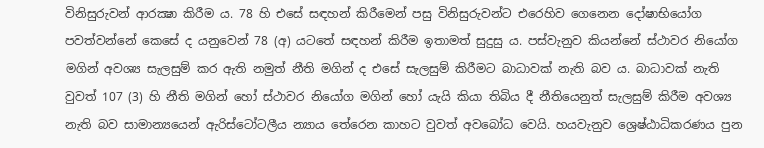විනිසුරුවන් ආරක්‍ෂා කිරීම ය. 78 හි එසේ සඳහන් කිරීමෙන් පසු විනිසුරුවන්ට එරෙහිව ගෙනෙන දෝෂාභියෝග පවත්වන්නේ කෙසේ ද යනුවෙන් 78 (අ) යටතේ සඳහන් කිරීම ඉතාමත් සුදුසු ය. පස්වැනුව කියන්නේ ස්ථාවර නියෝග මගින් අවශ්‍ය සැලසුම් කර ඇති නමුත් නීති මගින් ද එසේ සැලසුම් කිරීමට බාධාවක් නැති බව ය. බාධාවක් නැති වුවත් 107 (3) හි නීති මගින් හෝ ස්ථාවර නියෝග මගින් හෝ යැයි කියා තිබිය දී නීතියෙනුත් සැලසුම් කිරීම අවශ්‍ය නැති බව සාමාන්‍යයෙන් ඇරිස්ටෝටලීය න්‍යාය තේරෙන කාහට වුවත් අවබෝධ වෙයි. හයවැනුව ශ්‍රෙෂ්ඨාධිකරණය පුන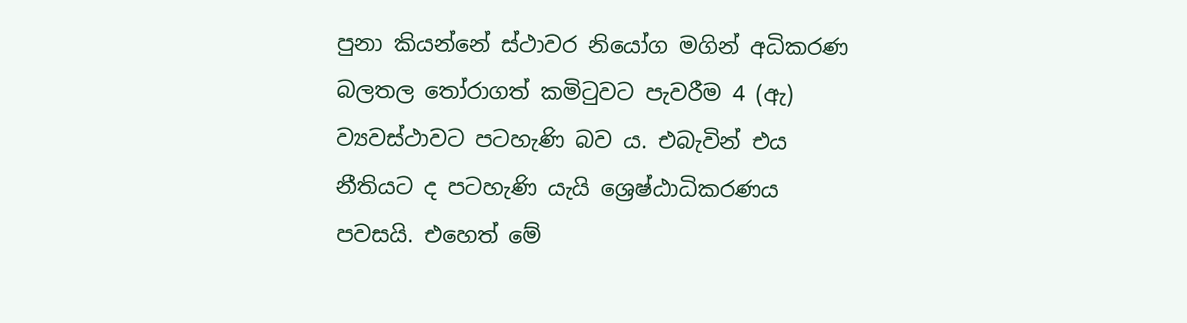පුනා කියන්නේ ස්ථාවර නියෝග මගින් අධිකරණ බලතල තෝරාගත් කමිටුවට පැවරීම 4 (ඇ) ව්‍යවස්ථාවට පටහැණි බව ය. එබැවින් එය නීතියට ද පටහැණි යැයි ශ්‍රෙෂ්ඨාධිකරණය පවසයි. එහෙත් මේ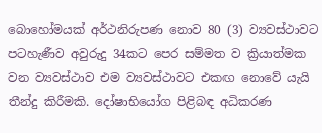බොහෝමයක් අර්ථනිරුපණ නොව 80 (3) ව්‍යවස්ථාවට පටහැණීව අවුරුදු 34කට පෙර සම්මත ව ක්‍රියාත්මක වන ව්‍යවස්ථාව එම ව්‍යවස්ථාවට එකඟ නොවේ යැයි තීන්දු කිරීමකි. දෝෂාභියෝග පිළිබඳ අධිකරණ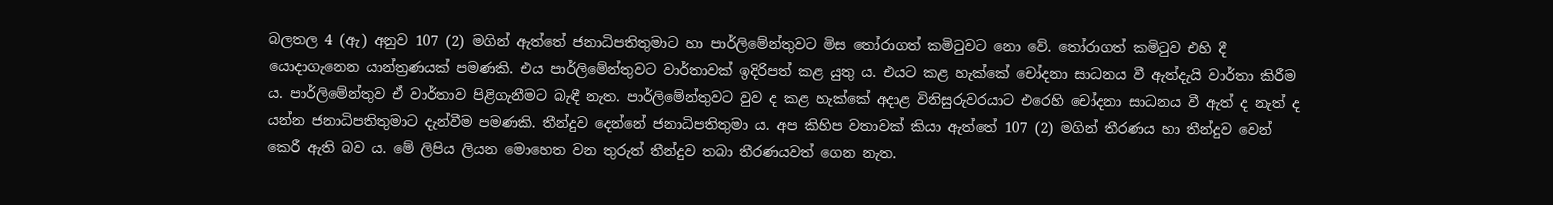බලතල 4 (ඇ) අනුව 107 (2) මගින් ඇත්තේ ජනාධිපතිතුමාට හා පාර්ලිමේන්තුවට මිස තෝරාගත් කමිටුවට නො වේ. තෝරාගත් කමිටුව එහි දී යොදාගැනෙන යාන්ත්‍රණයක් පමණකි. එය පාර්ලිමේන්තුවට වාර්තාවක් ඉදිරිපත් කළ යුතු ය. එයට කළ හැක්කේ චෝදනා සාධනය වී ඇත්දැයි වාර්තා කිරීම ය. පාර්ලිමේන්තුව ඒ වාර්තාව පිළිගැනීමට බැඳී නැත. පාර්ලිමේන්තුවට වුව ද කළ හැක්කේ අදාළ විනිසුරුවරයාට එරෙහි චෝදනා සාධනය වී ඇත් ද නැත් ද යන්න ජනාධිපතිතුමාට දැන්වීම පමණකි. තීන්දුව දෙන්නේ ජනාධිපතිතුමා ය. අප කිහිප වතාවක් කියා ඇත්තේ 107 (2) මගින් තීරණය හා තීන්දුව වෙන් කෙරී ඇති බව ය. මේ ලිපිය ලියන මොහෙත වන තුරුත් තීන්දුව තබා තීරණයවත් ගෙන නැත.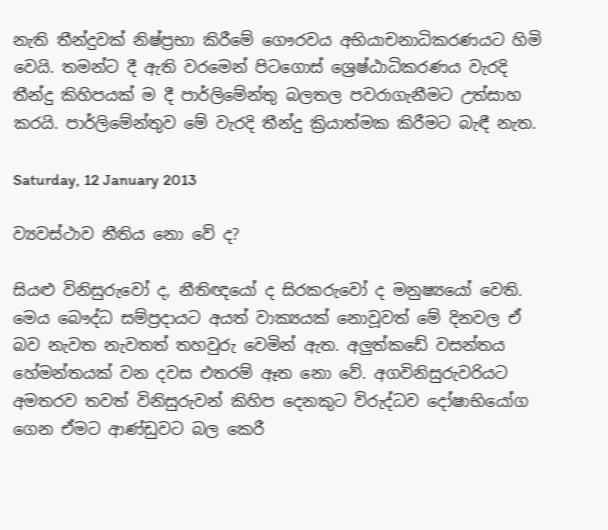නැති තීන්දුවක් නිෂ්ප්‍රභා කිරීමේ ගෞරවය අභියාචනාධිකරණයට හිමි වෙයි. තමන්ට දී ඇති වරමෙන් පිටගොස් ශ්‍රෙෂ්ඨාධිකරණය වැරදි තීන්දු කිහිපයක් ම දී පාර්ලිමේන්තු බලතල පවරාගැනීමට උත්සාහ කරයි. පාර්ලිමේන්තුව මේ වැරදි තීන්දු ක්‍රියාත්මක කිරීමට බැඳී නැත.

Saturday, 12 January 2013

ව්‍යවස්ථාව නීතිය නො වේ ද?

සියළු විනිසුරුවෝ ද, නීතිඥයෝ ද සිරකරුවෝ ද මනුෂ්‍යයෝ වෙති. මෙය බෞද්ධ සම්ප්‍රදායට අයත් වාක්‍යයක් නොවූවත් මේ දිනවල ඒ බව නැවත නැවතත් තහවුරු වෙමින් ඇත. අලුත්කඩේ වසන්තය හේමන්තයක් වන දවස එතරම් ඈත නො වේ. අගවිනිසුරුවරියට අමතරව තවත් විනිසුරුවන් කිහිප දෙනකුට විරුද්ධව දෝෂාභියෝග ගෙන ඒමට ආණ්ඩුවට බල කෙරී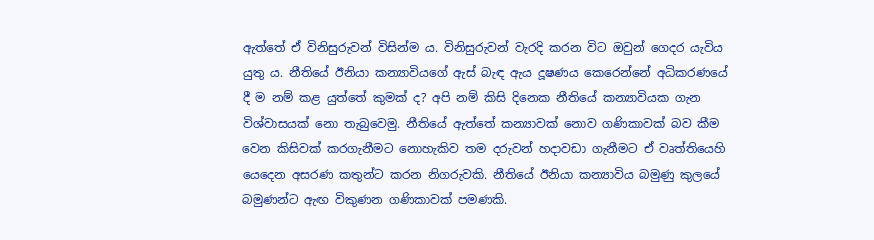ඇත්තේ ඒ විනිසුරුවන් විසින්ම ය. විනිසුරුවන් වැරදි කරන විට ඔවුන් ගෙදර යැවිය යුතු ය. නීතියේ ඊනියා කන්‍යාවියගේ ඇස් බැඳ ඇය දූෂණය කෙරෙන්නේ අධිකරණයේ දී ම නම් කළ යුත්තේ කුමක් ද? අපි නම් කිසි දිනෙක නීතියේ කන්‍යාවියක ගැන විශ්වාසයක් නො තැබුවෙමු. නීතියේ ඇත්තේ කන්‍යාවක් නොව ගණිකාවක් බව කීම වෙන කිසිවක් කරගැනීමට නොහැකිව තම දරුවන් හදාවඩා ගැනීමට ඒ වෘත්තියෙහි යෙදෙන අසරණ කතුන්ට කරන නිගරුවකි. නීතියේ ඊනියා කන්‍යාවිය බමුණු කුලයේ බමුණන්ට ඇඟ විකුණන ගණිකාවක් පමණකි.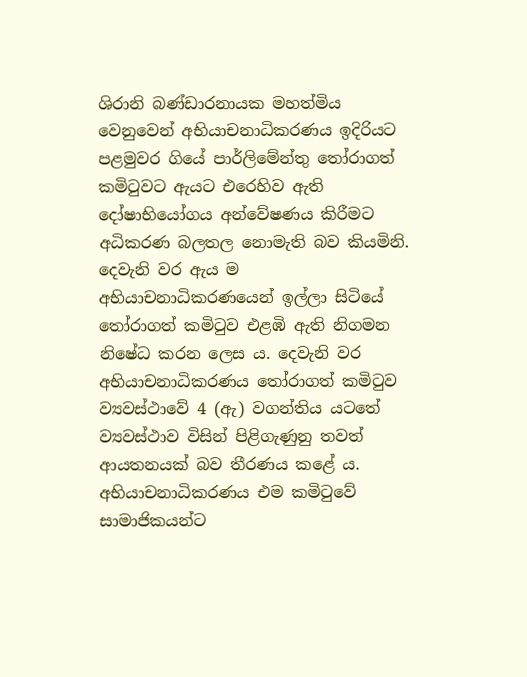ශිරානි බණ්ඩාරනායක මහත්මිය වෙනුවෙන් අභියාචනාධිකරණය ඉදිරියට පළමුවර ගියේ පාර්ලිමේන්තු තෝරාගත් කමිටුවට ඇයට එරෙහිව ඇති දෝෂාභියෝගය අන්වේෂණය කිරීමට අධිකරණ බලතල නොමැති බව කියමිනි. දෙවැනි වර ඇය ම අභියාචනාධිකරණයෙන් ඉල්ලා සිටියේ තෝරාගත් කමිටුව එළඹි ඇති නිගමන නිෂේධ කරන ලෙස ය. දෙවැනි වර අභියාචනාධිකරණය තෝරාගත් කමිටුව ව්‍යවස්ථාවේ 4 (ඇ) වගන්තිය යටතේ ව්‍යවස්ථාව විසින් පිළිගැණුනු තවත් ආයතනයක් බව තීරණය කළේ ය. අභියාචනාධිකරණය එම කමිටුවේ සාමාජිකයන්ට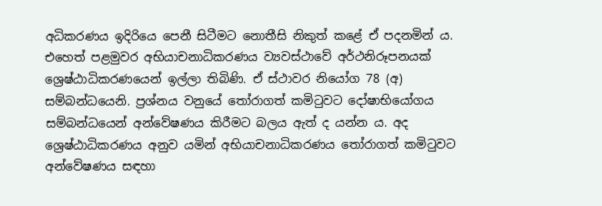අධිකරණය ඉදිරියෙ පෙනී සිටීමට නොතීසි නිකුත් කළේ ඒ පදනමින් ය. එහෙත් පළමුවර අභියාචනාධිකරණය ව්‍යවස්ථාවේ අර්ථනිරූපනයක් ශ්‍රෙෂ්ඨාධිකරණයෙන් ඉල්ලා තිබිණි. ඒ ස්ථාවර නියෝග 78 (අ) සම්බන්ධයෙනි. ප්‍රශ්නය වනුයේ තෝරාගත් කමිටුවට දෝෂාභියෝගය සම්බන්ධයෙන් අන්වේෂණය කිරීමට බලය ඇත් ද යන්න ය. අද ශ්‍රෙෂ්ඨාධිකරණය අනුව යමින් අභියාචනාධිකරණය තෝරාගත් කමිටුවට අන්වේෂණය සඳහා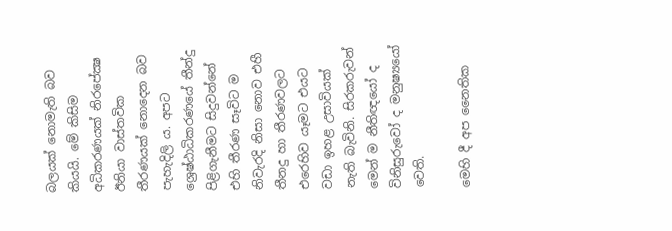බලයක් නොමැති බව කියයි. මේ කිසිම අධිකරණයක් නිරපේක්‍ෂ ඊනියා වාස්තවික තීරණයක් නොදෙන බව පැහැදිලි ය. අපට ශ්‍රෙෂ්ඨාධිකරණයේ තීන්දු පිළිගැනීමට සිදුවන්නේ එහි තීරණ සෑවිට ම නිවැරදි නිසා නොව එහී තීනදු හා තීරණවලට එරෙහිව යෑමට එයට වඩා ඉහළ උසාවියක් නැති බැවිනි. සිරකරුවන් මෙන් ම නීතිඥයෝ ද විනිසුරුවෝ ද මනුෂ්‍යයෝ වෙති.

මෙහි දී අප නෛතික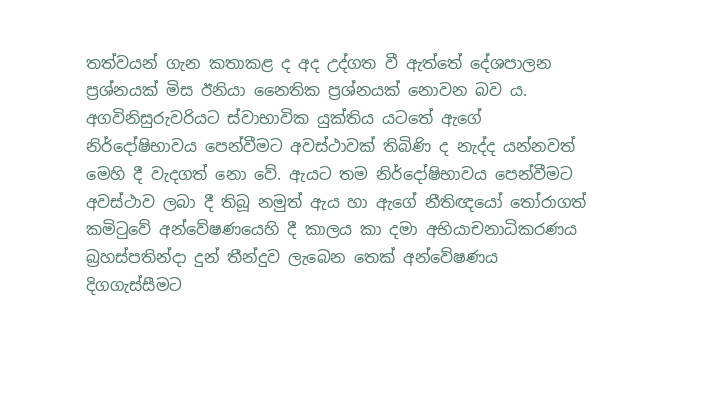තත්වයන් ගැන කතාකළ ද අද උද්ගත වී ඇත්තේ දේශපාලන ප්‍රශ්නයක් මිස ඊනියා නෛතික ප්‍රශ්නයක් නොවන බව ය. අගවිනිසුරුවරියට ස්වාභාවික යුක්තිය යටතේ ඇගේ නිර්දෝෂිභාවය පෙන්වීමට අවස්ථාවක් තිබිණි ද නැද්ද යන්නවත් මෙහි දී වැදගත් නො වේ. ඇයට තම නිර්දෝෂිභාවය පෙන්වීමට අවස්ථාව ලබා දී තිබූ නමුත් ඇය හා ඇගේ නීතිඥයෝ තෝරාගත් කමිටුවේ අන්වේෂණයෙහි දී කාලය කා දමා අභියාචනාධිකරණය බ්‍රහස්පතින්දා දුන් තීන්දුව ලැබෙන තෙක් අන්වේෂණය දිගගැස්සීමට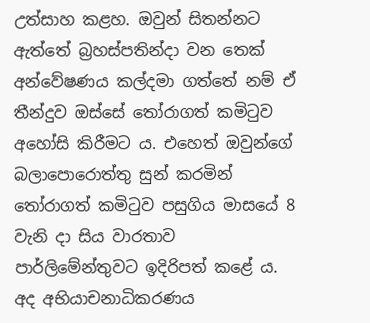උත්සාහ කළහ. ඔවුන් සිතන්නට ඇත්තේ බ්‍රහස්පතින්දා වන තෙක් අන්වේෂණය කල්දමා ගත්තේ නම් ඒ තීන්දුව ඔස්සේ තෝරාගත් කමිටුව අහෝසි කිරීමට ය. එහෙත් ඔවුන්ගේ බලාපොරොත්තු සුන් කරමින් තෝරාගත් කමිටුව පසුගිය මාසයේ 8 වැනි දා සිය වාරතාව පාර්ලිමේන්තුවට ඉදිරිපත් කළේ ය. අද අභියාචනාධිකරණය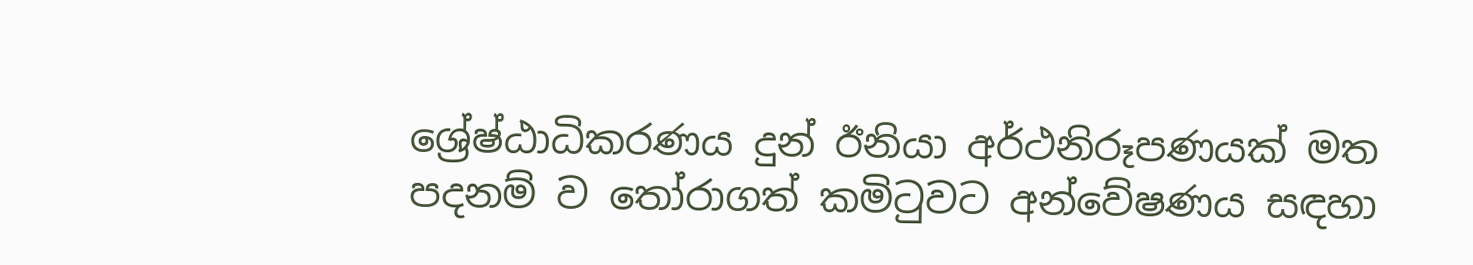ශ්‍රේෂ්ඨාධිකරණය දුන් ඊනියා අර්ථනිරූපණයක් මත පදනම් ව තෝරාගත් කමිටුවට අන්වේෂණය සඳහා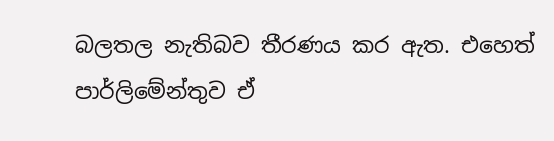බලතල නැතිබව තීරණය කර ඇත. එහෙත් පාර්ලිමේන්තුව ඒ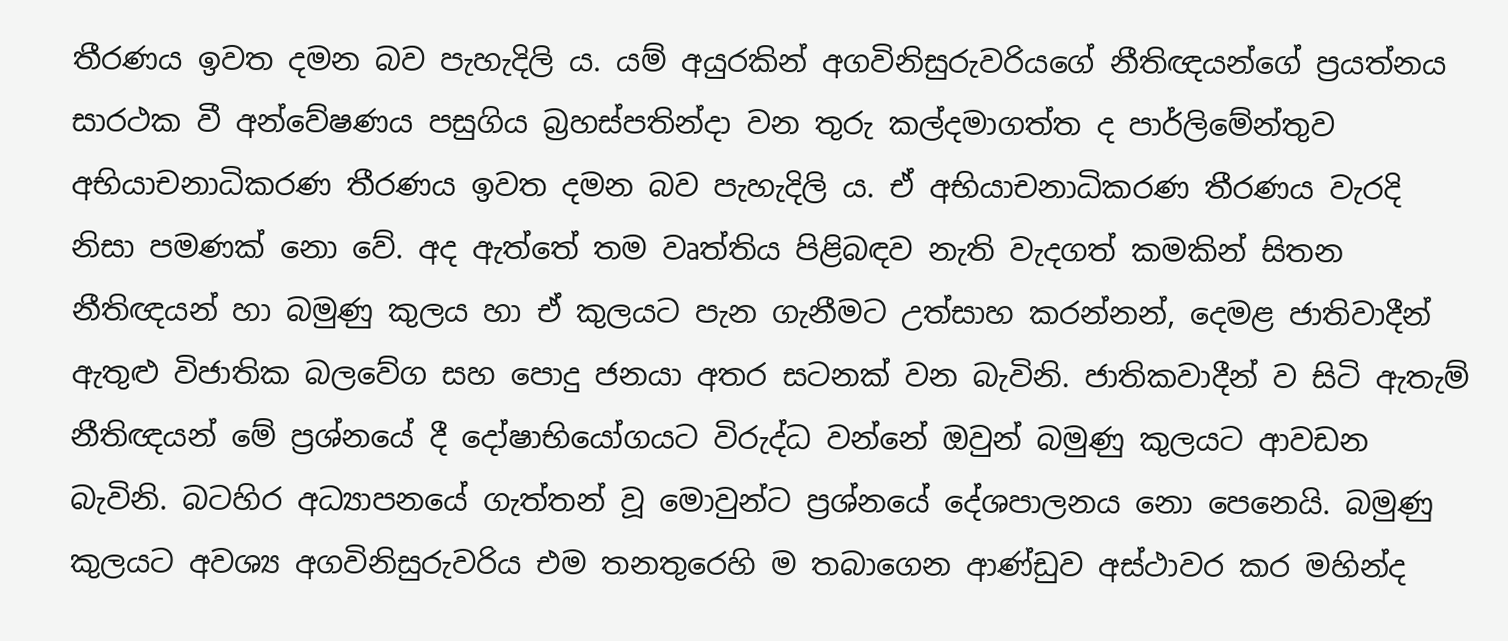තීරණය ඉවත දමන බව පැහැදිලි ය. යම් අයුරකින් අගවිනිසුරුවරියගේ නීතිඥයන්ගේ ප්‍රයත්නය සාරථක වී අන්වේෂණය පසුගිය බ්‍රහස්පතින්දා වන තුරු කල්දමාගත්ත ද පාර්ලිමේන්තුව අභියාචනාධිකරණ තීරණය ඉවත දමන බව පැහැදිලි ය. ඒ අභියාචනාධිකරණ තීරණය වැරදි නිසා පමණක් නො වේ. අද ඇත්තේ තම වෘත්තිය පිළිබඳව නැති වැදගත් කමකින් සිතන නීතිඥයන් හා බමුණු කුලය හා ඒ කුලයට පැන ගැනීමට උත්සාහ කරන්නන්, දෙමළ ජාතිවාදීන් ඇතුළු විජාතික බලවේග සහ පොදු ජනයා අතර සටනක් වන බැවිනි. ජාතිකවාදීන් ව සිටි ඇතැම් නීතිඥයන් මේ ප්‍රශ්නයේ දී දෝෂාභියෝගයට විරුද්ධ වන්නේ ඔවුන් බමුණු කුලයට ආවඩන බැවිනි. බටහිර අධ්‍යාපනයේ ගැත්තන් වූ මොවුන්ට ප්‍රශ්නයේ දේශපාලනය නො පෙනෙයි. බමුණු කුලයට අවශ්‍ය අගවිනිසුරුවරිය එම තනතුරෙහි ම තබාගෙන ආණ්ඩුව අස්ථාවර කර මහින්ද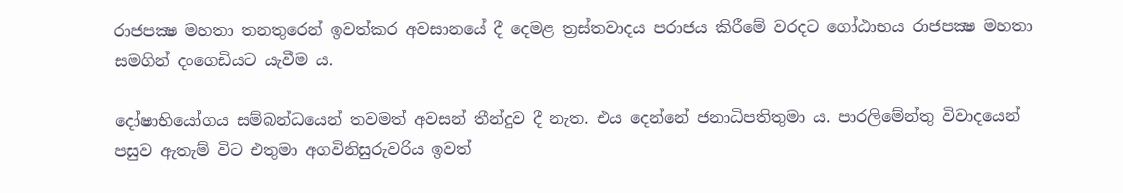රාජපක්‍ෂ මහතා තනතුරෙන් ඉවත්කර අවසානයේ දී දෙමළ ත්‍රස්තවාදය පරාජය කිරීමේ වරදට ගෝඨාභය රාජපක්‍ෂ මහතා සමගින් දංගෙඩියට යැවීම ය.

දෝෂාභියෝගය සම්බන්ධයෙන් තවමත් අවසන් තීන්දුව දී නැත. එය දෙන්නේ ජනාධිපතිතුමා ය. පාරලිමේන්තු විවාදයෙන් පසුව ඇතැම් විට එතුමා අගවිනිසුරුවරිය ඉවත්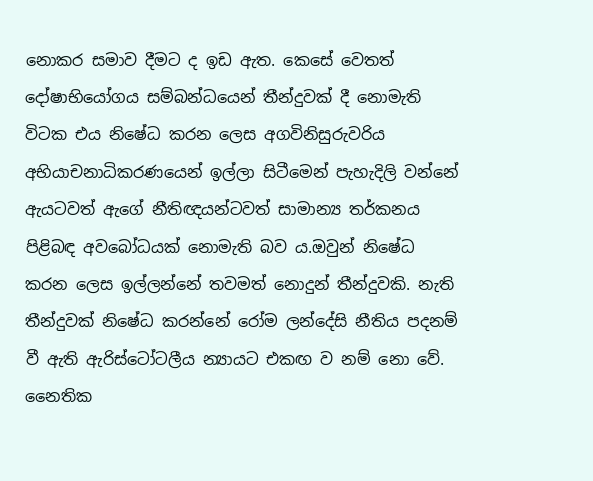නොකර සමාව දීමට ද ඉඩ ඇත. කෙසේ වෙතත් දෝෂාභියෝගය සම්බන්ධයෙන් තීන්දුවක් දී නොමැති විටක එය නිෂේධ කරන ලෙස අගවිනිසුරුවරිය අභියාචනාධිකරණයෙන් ඉල්ලා සිටීමෙන් පැහැදිලි වන්නේ ඇයටවත් ඇගේ නීතිඥයන්ටවත් සාමාන්‍ය තර්කනය පිළිබඳ අවබෝධයක් නොමැති බව ය.ඔවුන් නිෂේධ කරන ලෙස ඉල්ලන්නේ තවමත් නොදුන් තීන්දුවකි. නැති තීන්දුවක් නිෂේධ කරන්නේ රෝම ලන්දේසි නීතිය පදනම් වී ඇති ඇරිස්ටෝටලීය න්‍යායට එකඟ ව නම් නො වේ. නෛතික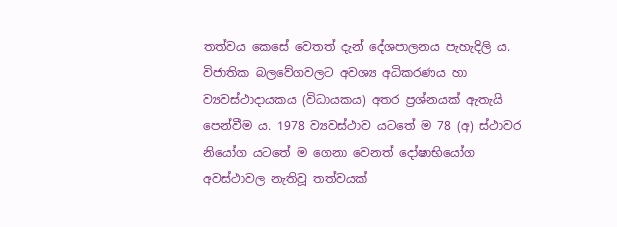තත්වය කෙසේ වෙතත් දැන් දේශපාලනය පැහැදිලි ය. විජාතික බලවේගවලට අවශ්‍ය අධිකරණය හා ව්‍යවස්ථාදායකය (විධායකය) අතර ප්‍රශ්නයක් ඇතැයි පෙන්වීම ය. 1978 ව්‍යවස්ථාව යටතේ ම 78 (අ) ස්ථාවර නියෝග යටතේ ම ගෙනා වෙනත් දෝෂාභියෝග අවස්ථාවල නැතිවූ තත්වයක්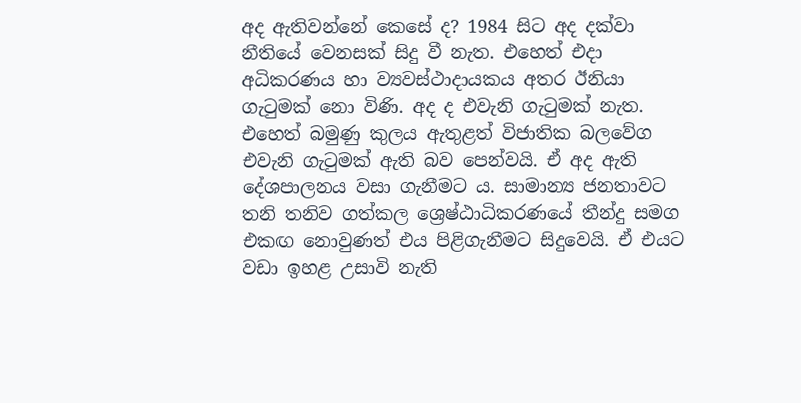අද ඇතිවන්නේ කෙසේ ද? 1984 සිට අද දක්වා නීතියේ වෙනසක් සිදු වී නැත. එහෙත් එදා අධිකරණය හා ව්‍යවස්ථාදායකය අතර ඊනියා ගැටුමක් නො විණි. අද ද එවැනි ගැටුමක් නැත. එහෙත් බමුණු කුලය ඇතුළත් විජාතික බලවේග එවැනි ගැටුමක් ඇති බව පෙන්වයි. ඒ අද ඇති දේශපාලනය වසා ගැනීමට ය. සාමාන්‍ය ජනතාවට තනි තනිව ගත්කල ශ්‍රෙෂ්ඨාධිකරණයේ තීන්දු සමග එකඟ නොවුණත් එය පිළිගැනීමට සිදුවෙයි. ඒ එයට වඩා ඉහළ උසාවි නැති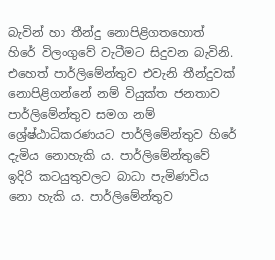බැවින් හා තීන්දු නොපිළිගතහොත් හිරේ විලංගුවේ වැටීමට සිදුවන බැවිනි. එහෙත් පාර්ලිමේන්තුව එවැනි තීන්දුවක් නොපිළිගන්නේ නම් වියුක්ත ජනතාව පාර්ලිමේන්තුව සමග නම් ශ්‍රේෂ්ඨාධිකරණයට පාර්ලිමේන්තුව හිරේ දැමිය නොහැකි ය. පාර්ලිමේන්තුවේ ඉදිරි කටයුතුවලට බාධා පැමිණවිය නො හැකි ය. පාර්ලිමේන්තුව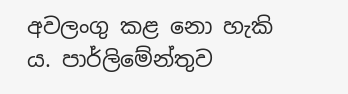අවලංගු කළ නො හැකි ය. පාර්ලිමේන්තුව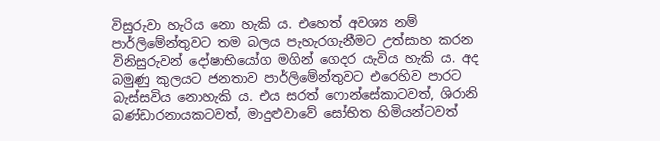විසුරුවා හැරිය නො හැකි ය. එහෙත් අවශ්‍ය නම් පාර්ලිමේන්තුවට තම බලය පැහැරගැනීමට උත්සාහ කරන විනිසුරුවන් දෝෂාභියෝග මගින් ගෙදර යැවිය හැකි ය. අද බමුණු කුලයට ජනතාව පාර්ලිමේන්තුවට එරෙහිව පාරට බැස්සවිය නොහැකි ය. එය සරත් ෆොන්සේකාටවත්, ශිරානි බණ්ඩාරනායකටවත්, මාදුළුවාවේ සෝභිත හිමියන්ටවත්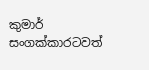කුමාර් සංගක්කාරටවත්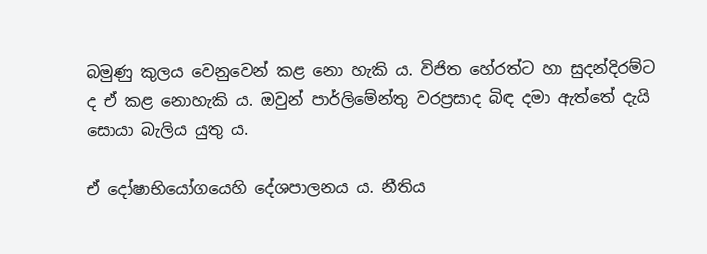බමුණු කුලය වෙනුවෙන් කළ නො හැකි ය. විජිත හේරත්ට හා සුදන්දිරම්ට ද ඒ කළ නොහැකි ය. ඔවුන් පාර්ලිමේන්තු වරප්‍රසාද බිඳ දමා ඇත්තේ දැයි සොයා බැලිය යුතු ය.

ඒ දෝෂාභියෝගයෙහි දේශපාලනය ය. නීතිය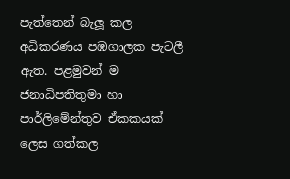පැත්තෙන් බැලූ කල අධිකරණය පඹගාලක පැටලී ඇත. පළමුවන් ම ජනාධිපතිතුමා හා පාර්ලිමේන්තුව ඒකකයක් ලෙස ගත්කල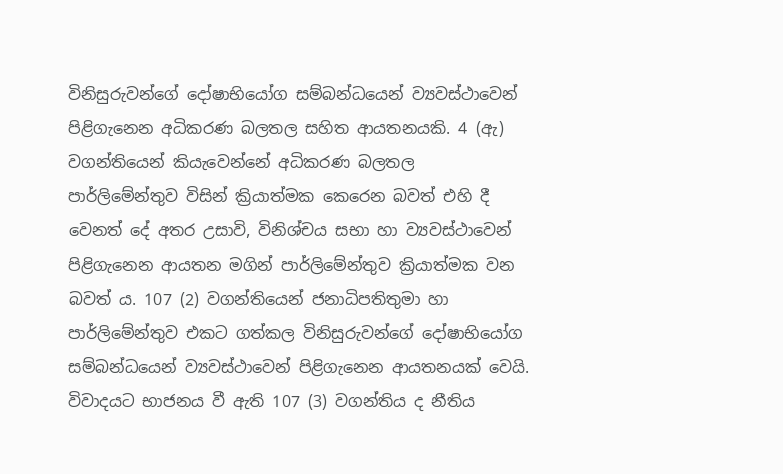විනිසුරුවන්ගේ දෝෂාභියෝග සම්බන්ධයෙන් ව්‍යවස්ථාවෙන් පිළිගැනෙන අධිකරණ බලතල සහිත ආයතනයකි. 4 (ඇ) වගන්තියෙන් කියැවෙන්නේ අධිකරණ බලතල පාර්ලිමේන්තුව විසින් ක්‍රියාත්මක කෙරෙන බවත් එහි දී වෙනත් දේ අතර උසාවි, විනිශ්චය සභා හා ව්‍යවස්ථාවෙන් පිළිගැනෙන ආයතන මගින් පාර්ලිමේන්තුව ක්‍රියාත්මක වන බවත් ය. 107 (2) වගන්තියෙන් ජනාධිපතිතුමා හා පාර්ලිමේන්තුව එකට ගත්කල විනිසුරුවන්ගේ දෝෂාභියෝග සම්බන්ධයෙන් ව්‍යවස්ථාවෙන් පිළිගැනෙන ආයතනයක් වෙයි. විවාදයට භාජනය වී ඇති 107 (3) වගන්තිය ද නීතිය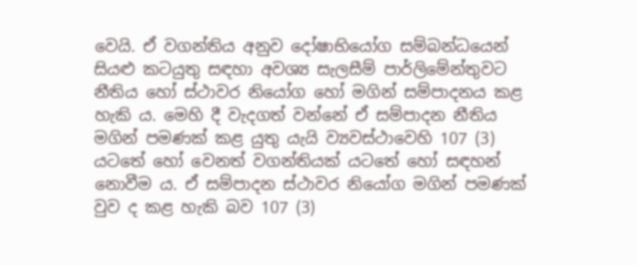වෙයි. ඒ වගන්තිය අනුව දෝෂාභියෝග සම්බන්ධයෙන් සියළු කටයුතු සඳහා අවශ්‍ය සැලසීම් පාර්ලිමේන්තුවට නීතිය හෝ ස්ථාවර නියෝග හෝ මගින් සම්පාදනය කළ හැකි ය. මෙහි දී වැදගත් වන්නේ ඒ සම්පාදන නීතිය මගින් පමණක් කළ යුතු යැයි ව්‍යවස්ථාවෙහි 107 (3) යටතේ හෝ වෙනත් වගන්තියක් යටතේ හෝ සඳහන් නොවීම ය. ඒ සම්පාදන ස්ථාවර නියෝග මගින් පමණක් වුව ද කළ හැකි බව 107 (3)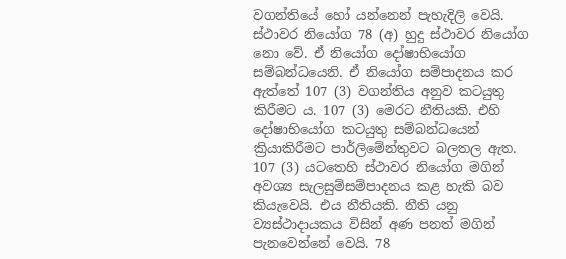වගන්තියේ හෝ යන්නෙන් පැහැදිලි වෙයි. ස්ථාවර නියෝග 78 (අ) හුදු ස්ථාවර නියෝග නො වේ. ඒ නියෝග දෝෂාභියෝග සම්බන්ධයෙනි. ඒ නියෝග සම්පාදනය කර ඇත්තේ 107 (3) වගන්තිය අනුව කටයුතු කිරීමට ය. 107 (3) මෙරට නීතියකි. එහි දෝෂාභියෝග කටයුතු සම්බන්ධයෙන් ක්‍රියාකිරීමට පාර්ලිමේන්තුවට බලතල ඇත. 107 (3) යටතෙහි ස්ථාවර නියෝග මගින් අවශ්‍ය සැලසුම්සම්පාදනය කළ හැකි බව කියැවෙයි. එය නීතියකි. නීති යනු ව්‍යස්ථාදායකය විසින් අණ පනත් මගින් පැනවෙන්නේ වෙයි. 78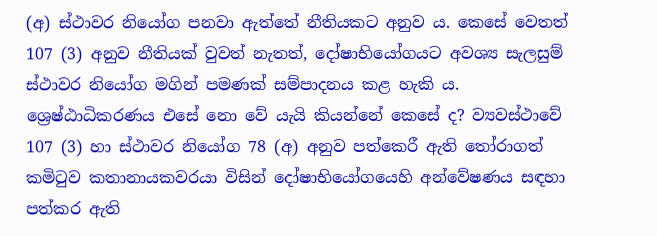(අ) ස්ථාවර නියෝග පනවා ඇත්තේ නීතියකට අනුව ය. කෙසේ වෙතත් 107 (3) අනුව නීතියක් වුවත් නැතත්, දෝෂාභියෝගයට අවශ්‍ය සැලසුම් ස්ථාවර නියෝග මගින් පමණක් සම්පාදනය කළ හැකි ය. ශ්‍රෙෂ්ඨාධිකරණය එසේ නො වේ යැයි කියන්නේ කෙසේ ද? ව්‍යවස්ථාවේ 107 (3) හා ස්ථාවර නියෝග 78 (අ) අනුව පත්කෙරී ඇති තෝරාගත් කමිටුව කතානායකවරයා විසින් දෝෂාභියෝගයෙහි අන්වේෂණය සඳහා පත්කර ඇති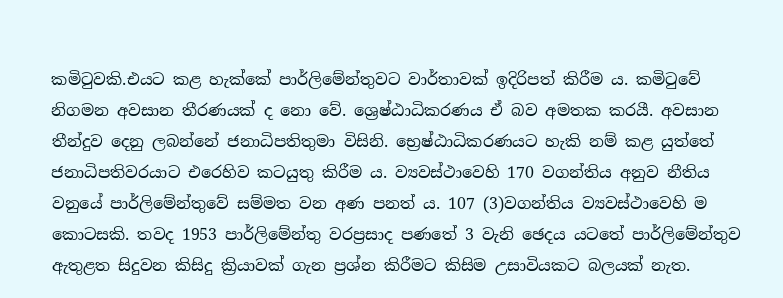කමිටුවකි.එයට කළ හැක්කේ පාර්ලිමේන්තුවට වාර්තාවක් ඉදිරිපත් කිරීම ය. කමිටුවේ නිගමන අවසාන තීරණයක් ද නො වේ. ශ්‍රෙෂ්ඨාධිකරණය ඒ බව අමතක කරයී. අවසාන තීන්දුව දෙනු ලබන්නේ ජනාධිපතිතුමා විසිනි. භ්‍රෙෂ්ඨාධිකරණයට හැකි නම් කළ යුත්තේ ජනාධිපතිවරයාට එරෙහිව කටයුතු කිරීම ය. ව්‍යවස්ථාවෙහි 170 වගන්තිය අනුව නීතිය වනුයේ පාර්ලිමේන්තුවේ සම්මත වන අණ පනත් ය. 107 (3)වගන්තිය ව්‍යවස්ථාවෙහි ම කොටසකි. තවද 1953 පාර්ලිමේන්තු වරප්‍රසාද පණතේ 3 වැනි ඡෙදය යටතේ පාර්ලිමේන්තුව ඇතුළත සිදුවන කිසිදු ක්‍රියාවක් ගැන ප්‍රශ්න කිරීමට කිසිම උසාවියකට බලයක් නැත.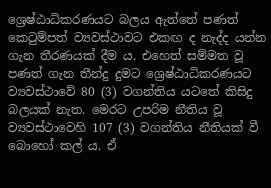ශ්‍රෙෂ්ඨාධිකරණයට බලය ඇත්තේ පණත් කෙටුම්පත් ව්‍යවස්ථාවට එකඟ ද නැද්ද යන්න ගැන තීරණයක් දීම ය. එහෙත් සම්මත වූ පණත් ගැන තීන්දු දුමට ශ්‍රෙෂ්ඨාධිකරණයට ව්‍යවස්ථාවේ 80 (3) වගන්තිය යටතේ කිසිදු බලයක් නැත. මෙරට උපරිම නීතිය වූ ව්‍යවස්ථාවෙහි 107 (3) වගන්තිය නීතියක් වී බොහෝ කල් ය. ඒ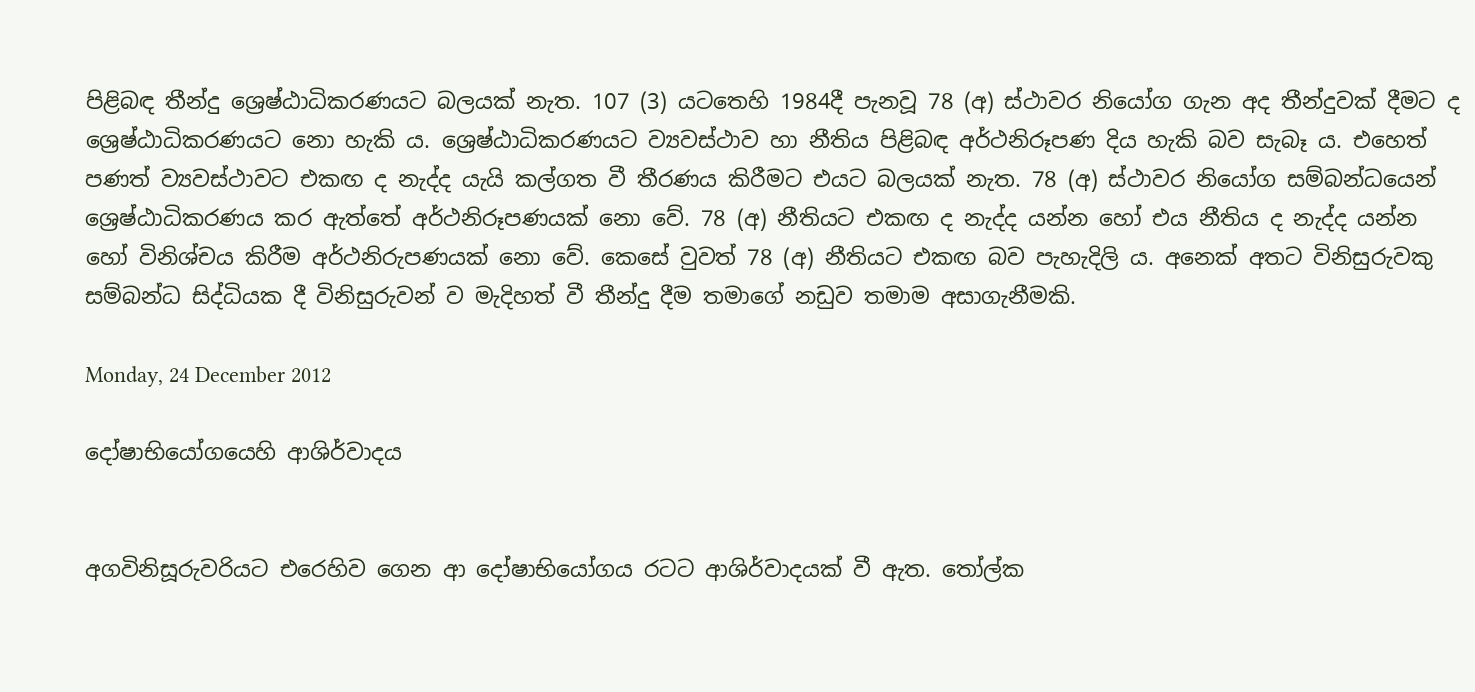පිළිබඳ තීන්දු ශ්‍රෙෂ්ඨාධිකරණයට බලයක් නැත. 107 (3) යටතෙහි 1984දී පැනවූ 78 (අ) ස්ථාවර නියෝග ගැන අද තීන්දුවක් දීමට ද ශ්‍රෙෂ්ඨාධිකරණයට නො හැකි ය. ශ්‍රෙෂ්ඨාධිකරණයට ව්‍යවස්ථාව හා නීතිය පිළිබඳ අර්ථනිරූපණ දිය හැකි බව සැබෑ ය. එහෙත් පණත් ව්‍යවස්ථාවට එකඟ ද නැද්ද යැයි කල්ගත වී තීරණය කිරීමට එයට බලයක් නැත. 78 (අ) ස්ථාවර නියෝග සම්බන්ධයෙන් ශ්‍රෙෂ්ඨාධිකරණය කර ඇත්තේ අර්ථනිරූපණයක් නො වේ. 78 (අ) නීතියට එකඟ ද නැද්ද යන්න හෝ එය නීතිය ද නැද්ද යන්න හෝ විනිශ්චය කිරීම අර්ථනිරුපණයක් නො වේ. කෙසේ වුවත් 78 (අ) නීතියට එකඟ බව පැහැදිලි ය. අනෙක් අතට විනිසුරුවකු සම්බන්ධ සිද්ධියක දී විනිසුරුවන් ව මැදිහත් වී තීන්දු දීම තමාගේ නඩුව තමාම අසාගැනීමකි.

Monday, 24 December 2012

දෝෂාභියෝගයෙහි ආශිර්වාදය


අගවිනිසූරුවරියට එරෙහිව ගෙන ආ දෝෂාභියෝගය රටට ආශිර්වාදයක් වී ඇත. තෝල්ක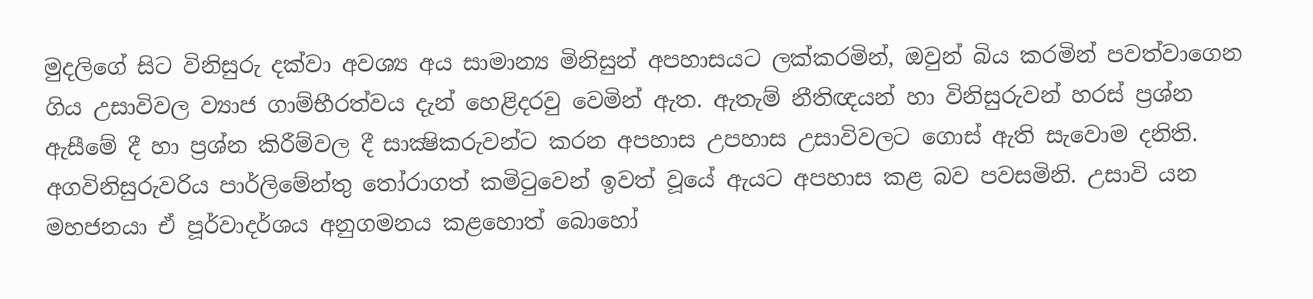මුදලිගේ සිට විනිසුරු දක්වා අවශ්‍ය අය සාමාන්‍ය මිනිසුන් අපහාසයට ලක්කරමින්, ඔවුන් බිය කරමින් පවත්වාගෙන ගිය උසාවිවල ව්‍යාජ ගාම්භීරත්වය දැන් හෙළිදරවු වෙමින් ඇත. ඇතැම් නීතිඥයන් හා විනිසුරුවන් හරස් ප්‍රශ්න ඇසීමේ දී හා ප්‍රශ්න කිරීම්වල දී සාක්‍ෂිකරුවන්ට කරන අපහාස උපහාස උසාවිවලට ගොස් ඇති සැවොම දනිති. අගවිනිසුරුවරිය පාර්ලිමේන්තු තෝරාගත් කමිටුවෙන් ඉවත් වූයේ ඇයට අපහාස කළ බව පවසමිනි. උසාවි යන මහජනයා ඒ පූර්වාදර්ශය අනුගමනය කළහොත් බොහෝ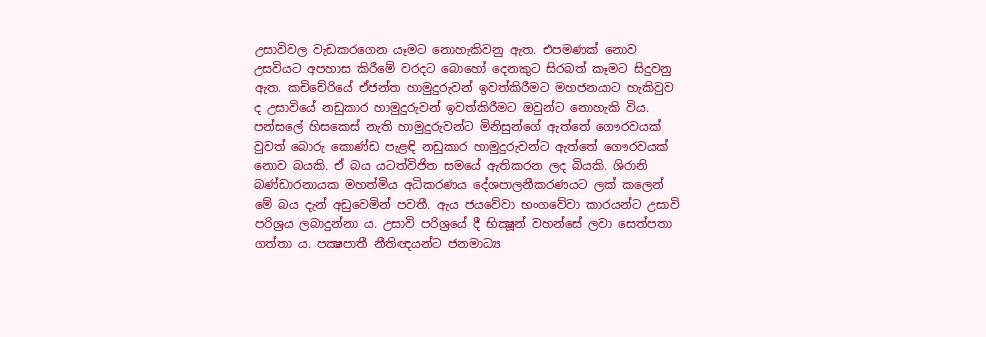උසාවිවල වැඩකරගෙන යෑමට නොහැකිවනු ඇත. එපමණක් නොව උසවියට අපහාස කිරීමේ වරදට බොහෝ දෙනකුට සිරබත් කෑමට සිදුවනු ඇත. කචිචේරියේ ඒජන්ත හාමුදුරුවන් ඉවත්කිරීමට මහජනයාට හැකිවුව ද උසාවියේ නඩුකාර හාමුදුරුවන් ඉවත්කිරීමට ඔවුන්ට නොහැකි විය. පන්සලේ හිසකෙස් නැති හාමුදුරුවන්ට මිනිසුන්ගේ ඇත්තේ ගෞරවයක් වුවත් බොරු කොණ්ඩ පැළඳි නඩුකාර හාමුදුරුවන්ට ඇත්තේ ගෞරවයක් නොව බයකි. ඒ බය යටත්විජිත සමයේ ඇතිකරන ලද බියකි. ශිරානි බණ්ඩාරනායක මහත්මිය අධිකරණය දේශපාලනීකරණයට ලක් කලෙන් මේ බය දැන් අඩුවෙමින් පවතී. ඇය ජයවේවා භංගවේවා කාරයන්ට උසාවි පරිශ්‍රය ලබාදුන්නා ය. උසාවි පරිශ්‍රයේ දී භික්‍ෂූන් වහන්සේ ලවා සෙත්පතා ගත්තා ය. පක්‍ෂපාතී නීතිඥයන්ට ජනමාධ්‍ය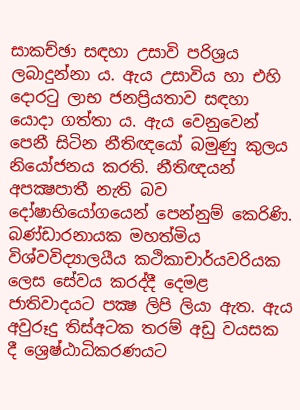සාකච්ඡා සඳහා උසාවි පරිශ්‍රය ලබාදුන්නා ය. ඇය උසාවිය හා එහි දොරටු ලාභ ජනප්‍රියතාව සඳහා යොදා ගත්තා ය. ඇය වෙනුවෙන් පෙනී සිටින නීතිඥයෝ බමුණු කුලය නියෝජනය කරති. නීතිඥයන් අපක්‍ෂපාතී නැති බව දෝෂාභියෝගයෙන් පෙන්නුම් කෙරිණි. බණ්ඩාරනායක මහත්මිය විශ්වවිද්‍යාලයීය කථිකාචාර්යවරියක ලෙස සේවය කරද්දී දෙමළ ජාතිවාදයට පක්‍ෂ ලිපි ලියා ඇත. ඇය අවුරූදු තිස්අටක තරම් අඩු වයසක දී ශ්‍රෙෂ්ඨාධිකරණයට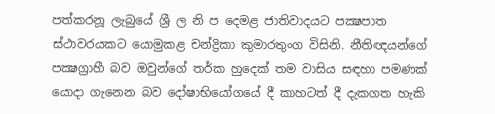පත්කරනූ ලැබුයේ ශ්‍රී ල නි ප දෙමළ ජාතිවාදයට පක්‍ෂපාත ස්ථාවරයකට යොමුකළ චන්ද්‍රිකා කුමාරතුංග විසිනි. නීතිඥයන්ගේ පක්‍ෂග්‍රාහී බව ඔවුන්ගේ තර්ක හුදෙක් තම වාසිය සඳහා පමණක් යොදා ගැනෙන බව දෝෂාභියෝගයේ දී කාහටත් දී දැකගත හැකි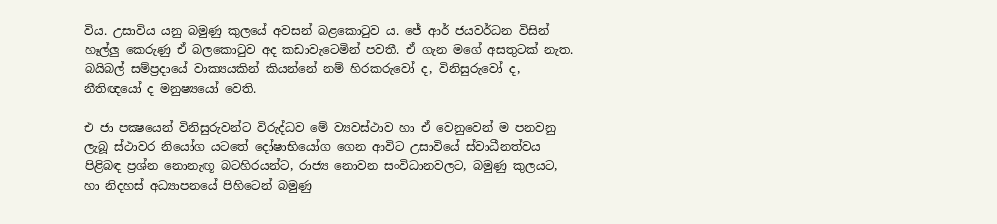විය. උසාවිය යනු බමුණු කුලයේ අවසන් බළකොටුව ය. ජේ ආර් ජයවර්ධන විසින් හෑල්ලු කෙරුණු ඒ බලකොටුව අද කඩාවැටෙමින් පවතී. ඒ ගැන මගේ අසතුටක් නැත. බයිබල් සම්ප්‍රදායේ වාක්‍යයකින් කියන්නේ නම් හිරකරුවෝ ද, විනිසුරුවෝ ද, නීතිඥයෝ ද මනුෂ්‍යයෝ වෙති.

එ ජා පක්‍ෂයෙන් විනිසුරුවන්ට විරුද්ධව මේ ව්‍යවස්ථාව හා ඒ වෙනුවෙන් ම පනවනු ලැබූ ස්ථාවර නියෝග යටතේ දෝෂාභියෝග ගෙන ආවිට උසාවියේ ස්වාධීනත්වය පිළිබඳ ප්‍රශ්න නොනැඟූ බටහිරයන්ට, රාජ්‍ය නොවන සංවිධානවලට, බමුණු කුලයට, හා නිදහස් අධ්‍යාපනයේ පිහිටෙන් බමුණු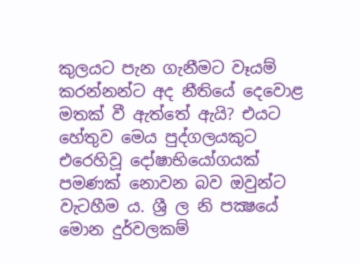කුලයට පැන ගැනීමට වෑයම් කරන්නන්ට අද නීතියේ දෙවොළ මතක් වී ඇත්තේ ඇයි? එයට හේතුව මෙය පුද්ගලයකුට එරෙහිවූ දෝෂාභියෝගයක් පමණක් නොවන බව ඔවුන්ට වැටහීම ය. ශ්‍රී ල නි පක්‍ෂයේ මොන දුර්වලකම්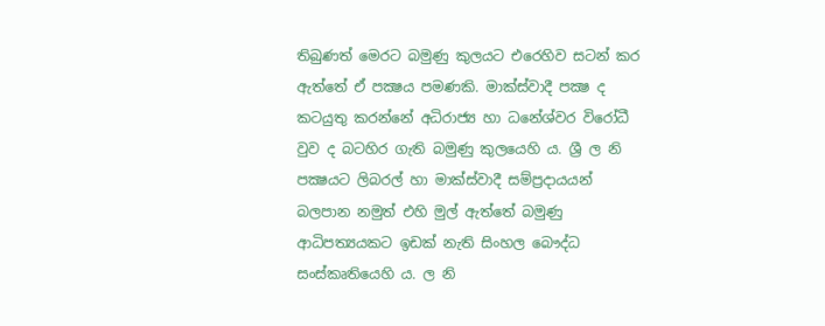තිබුණත් මෙරට බමුණු කුලයට එරෙහිව සටන් කර ඇත්තේ ඒ පක්‍ෂය පමණකි. මාක්ස්වාදී පක්‍ෂ ද කටයුතු කරන්නේ අධිරාජ්‍ය හා ධනේශ්වර විරෝධී වුව ද බටහිර ගැති බමුණු කුලයෙහි ය. ශ්‍රී ල නි පක්‍ෂයට ලිබරල් හා මාක්ස්වාදී සම්ප්‍රදායයන් බලපාන නමුත් එහි මුල් ඇත්තේ බමුණු ආධිපත්‍යයකට ඉඩක් නැති සිංහල බෞද්ධ සංස්කෘතියෙහි ය. ල නි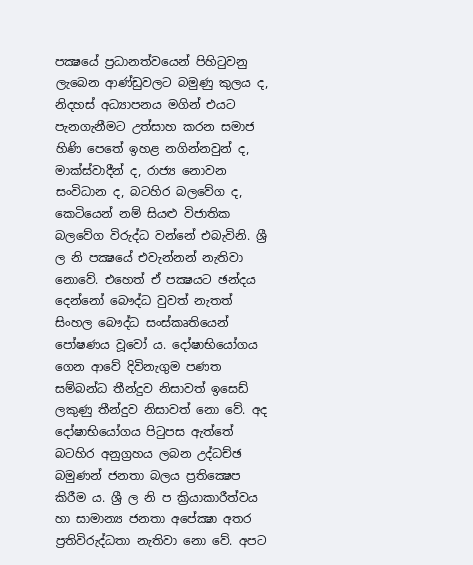පක්‍ෂයේ ප්‍රධානත්වයෙන් පිහිටුවනු ලැබෙන ආණ්ඩුවලට බමුණු කුලය ද, නිදහස් අධ්‍යාපනය මගින් එයට පැනගැනීමට උත්සාහ කරන සමාජ හිණි පෙතේ ඉහළ නගින්නවුන් ද, මාක්ස්වාදීන් ද, රාජ්‍ය නොවන සංවිධාන ද, බටහිර බලවේග ද, කෙටියෙන් නම් සියළු විජාතික බලවේග විරුද්ධ වන්නේ එබැවිනි. ශ්‍රී ල නි පක්‍ෂයේ එවැන්නන් නැතිවා නොවේ. එහෙත් ඒ පක්‍ෂයට ඡන්දය දෙන්නෝ බෞද්ධ වුවත් නැතත් සිංහල බෞද්ධ සංස්කෘතියෙන් පෝෂණය වූවෝ ය. දෝෂාභියෝගය ගෙන ආවේ දිවිනැගුම පණත සම්බන්ධ තීන්දුව නිසාවත් ඉසෙඩ් ලකුණු තීන්දුව නිසාවත් නො වේ. අද දෝෂාභියෝගය පිටුපස ඇත්තේ බටහිර අනුග්‍රහය ලබන උද්ධච්ඡ බමුණන් ජනතා බලය ප්‍රතික්‍ෂෙප කිරීම ය. ශ්‍රී ල නි ප ක්‍රියාකාරීත්වය හා සාමාන්‍ය ජනතා අපේක්‍ෂා අතර ප්‍රතිවිරුද්ධතා නැතිවා නො වේ. අපට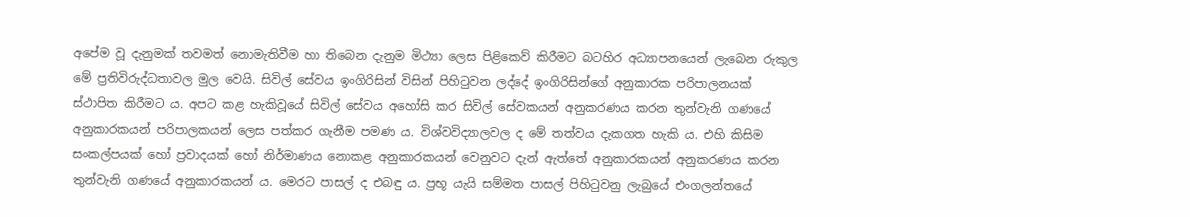අපේම වූ දැනුමක් තවමත් නොමැතිවීම හා තිබෙන දැනුම මිථ්‍යා ලෙස පිළිකෙව් කිරීමට බටහිර අධ්‍යාපනයෙන් ලැබෙන රුකුල මේ ප්‍රතිවිරුද්ධතාවල මුල වෙයි. සිවිල් සේවය ඉංගිරිසින් විසින් පිහිටුවන ලද්දේ ඉංගිරිසින්ගේ අනුකාරක පරිපාලනයක් ස්ථාපිත කිරීමට ය. අපට කළ හැකිවූයේ සිවිල් සේවය අහෝසි කර සිවිල් සේවකයන් අනුකරණය කරන තුන්වැනි ගණයේ අනුකාරකයන් පරිපාලකයන් ලෙස පත්කර ගැනීම පමණ ය. විශ්වවිද්‍යාලවල ද මේ තත්වය දැකගත හැකි ය. එහි කිසිම සංකල්පයක් හෝ ප්‍රවාදයක් හෝ නිර්මාණය නොකළ අනුකාරකයන් වෙනුවට දැන් ඇත්තේ අනුකාරකයන් අනුකරණය කරන තුන්වැනි ගණයේ අනුකාරකයන් ය. මෙරට පාසල් ද එබඳු ය. ප්‍රභූ යැයි සම්මත පාසල් පිහිටුවනු ලැබුයේ එංගලන්තයේ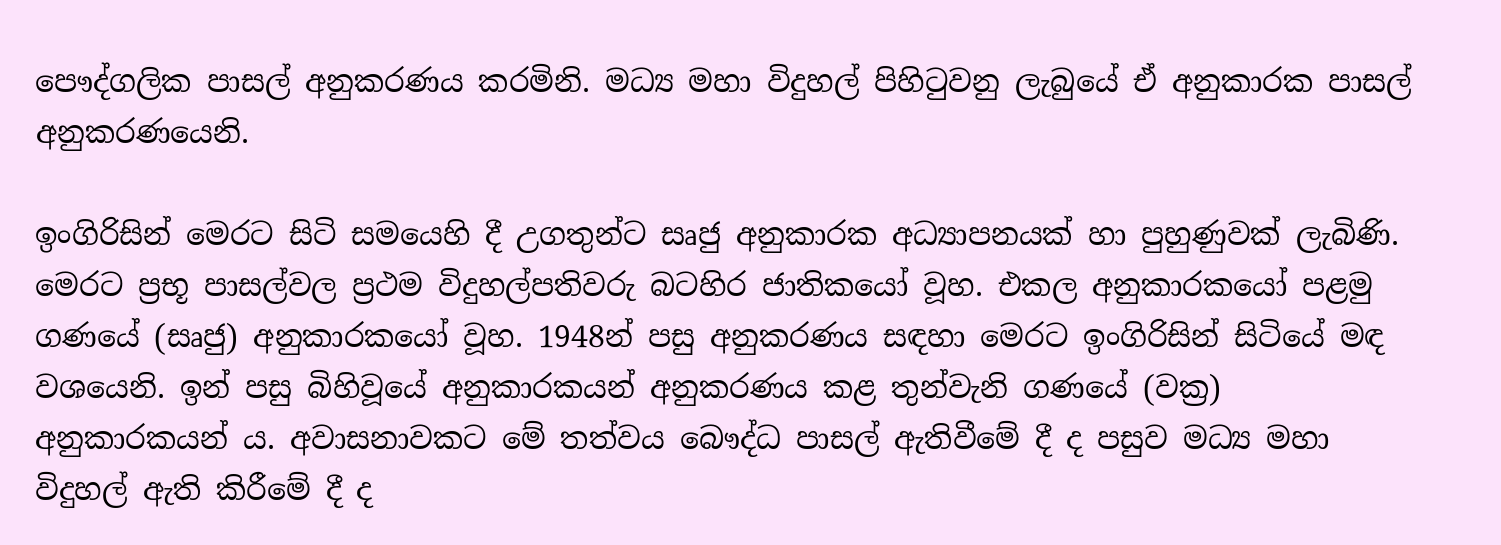පෞද්ගලික පාසල් අනුකරණය කරමිනි. මධ්‍ය මහා විදුහල් පිහිටුවනු ලැබුයේ ඒ අනුකාරක පාසල් අනුකරණයෙනි.

ඉංගිරිසින් මෙරට සිටි සමයෙහි දී උගතුන්ට සෘජු අනුකාරක අධ්‍යාපනයක් හා පුහුණුවක් ලැබිණි. මෙරට ප්‍රභූ පාසල්වල ප්‍රථම විදුහල්පතිවරු බටහිර ජාතිකයෝ වූහ. එකල අනුකාරකයෝ පළමු ගණයේ (සෘජු) අනුකාරකයෝ වූහ. 1948න් පසු අනුකරණය සඳහා මෙරට ඉංගිරිසින් සිටියේ මඳ වශයෙනි. ඉන් පසු බිහිවූයේ අනුකාරකයන් අනුකරණය කළ තුන්වැනි ගණයේ (වක්‍ර) අනුකාරකයන් ය. අවාසනාවකට මේ තත්වය බෞද්ධ පාසල් ඇතිවීමේ දී ද පසුව මධ්‍ය මහා විදුහල් ඇති කිරීමේ දී ද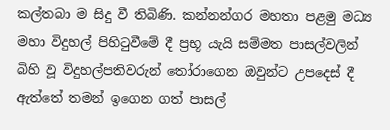කල්තබා ම සිදු වී තිබිණි. කන්නන්ගර මහතා පළමු මධ්‍ය මහා විදුහල් පිහිටුවීමේ දී ප්‍රභූ යැයි සම්මත පාසල්වලින් බිහි වූ විදුහල්පතිවරුන් තෝරාගෙන ඔවුන්ට උපදෙස් දී ඇත්තේ තමන් ඉගෙන ගත් පාසල්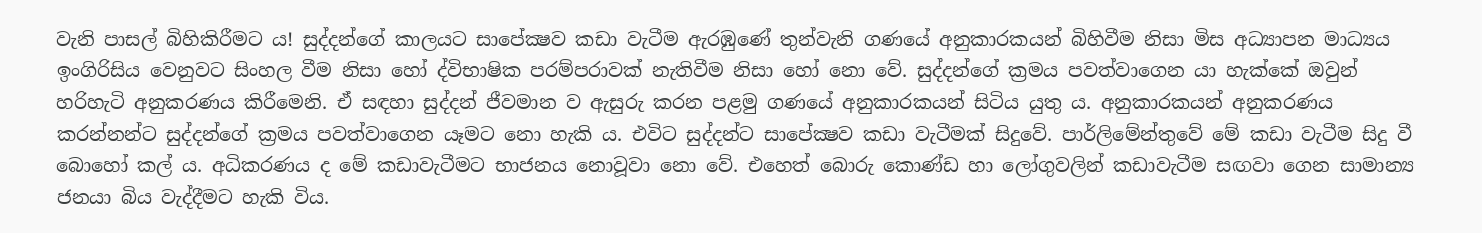වැනි පාසල් බිහිකිරීමට ය! සුද්දන්ගේ කාලයට සාපේක්‍ෂව කඩා වැටීම ඇරඹුණේ තුන්වැනි ගණයේ අනුකාරකයන් බිහිවීම නිසා මිස අධ්‍යාපන මාධ්‍යය ඉංගිරිසිය වෙනුවට සිංහල වීම නිසා හෝ ද්විභාෂික පරම්පරාවක් නැතිවීම නිසා හෝ නො වේ. සුද්දන්ගේ ක්‍රමය පවත්වාගෙන යා හැක්කේ ඔවුන් හරිහැටි අනුකරණය කිරීමෙනි. ඒ සඳහා සුද්දන් ජීවමාන ව ඇසුරු කරන පළමු ගණයේ අනුකාරකයන් සිටිය යුතු ය. අනුකාරකයන් අනුකරණය කරන්නන්ට සුද්දන්ගේ ක්‍රමය පවත්වාගෙන යෑමට නො හැකි ය. එවිට සුද්දන්ට සාපේක්‍ෂව කඩා වැටීමක් සිදුවේ. පාර්ලිමේන්තුවේ මේ කඩා වැටීම සිදු වී බොහෝ කල් ය. අධිකරණය ද මේ කඩාවැටීමට භාජනය නොවූවා නො වේ. එහෙත් බොරු කොණ්ඩ හා ලෝගුවලින් කඩාවැටීම සඟවා ගෙන සාමාන්‍ය ජනයා බිය වැද්දීමට හැකි විය.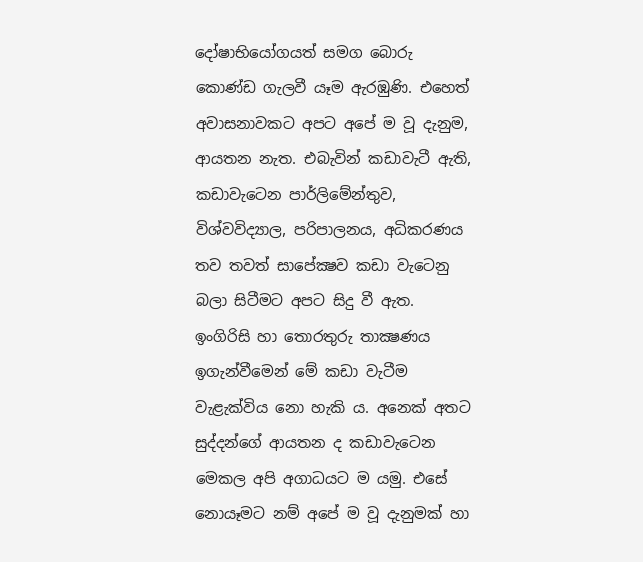දෝෂාභියෝගයත් සමග බොරු කොණ්ඩ ගැලවී යෑම ඇරඹුණි. එහෙත් අවාසනාවකට අපට අපේ ම වූ දැනුම, ආයතන නැත. එබැවින් කඩාවැටී ඇති, කඩාවැටෙන පාර්ලිමේන්තුව, විශ්වවිද්‍යාල, පරිපාලනය, අධිකරණය තව තවත් සාපේක්‍ෂව කඩා වැටෙනු බලා සිටීමට අපට සිදු වී ඇත. ඉංගිරිසි හා තොරතුරු තාක්‍ෂණය ඉගැන්වීමෙන් මේ කඩා වැටීම වැළැක්විය නො හැකි ය. අනෙක් අතට සුද්දන්ගේ ආයතන ද කඩාවැටෙන මෙකල අපි අගාධයට ම යමු. එසේ නොයෑමට නම් අපේ ම වූ දැනුමක් හා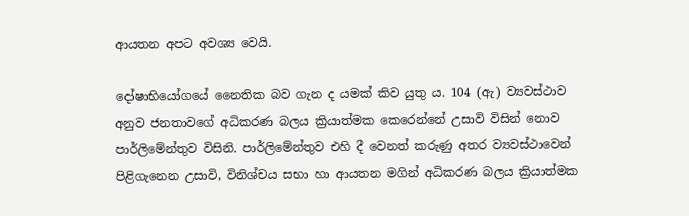ආයතන අපට අවශ්‍ය වෙයි.

දෝෂාභියෝගයේ නෛතික බව ගැන ද යමක් කිව යුතු ය. 104 (ඇ) ව්‍යවස්ථාව අනුව ජනතාවගේ අධිකරණ බලය ක්‍රියාත්මක කෙරෙන්නේ උසාවි විසින් නොව පාර්ලිමේන්තුව විසිනි. පාර්ලිමේන්තුව එහි දී වෙනත් කරුණු අතර ව්‍යවස්ථාවෙන් පිළිගැනෙන උසාවි, විනිශ්චය සභා හා ආයතන මගින් අධිකරණ බලය ක්‍රියාත්මක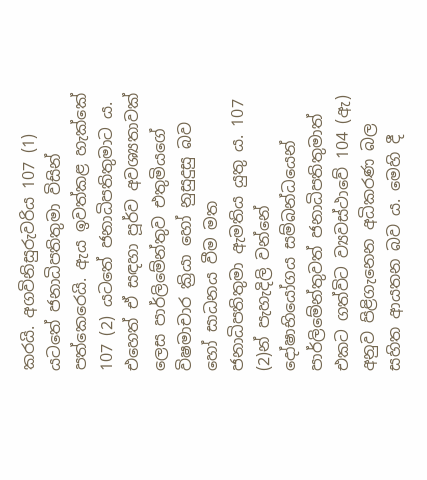කරයි. අගවිනිසුරුවරිය 107 (1) යටතේ ජනාධිපතිතුමා විසින් පත්කෙරෙයි. ඇය ඉවත්කළ හැක්කේ 107 (2) යටතේ ජනාධිපතිතුමාට ය. එහෙත් ඒ සඳහා පූර්ව අවශ්‍යතාවක් ලෙස පාර්ලිමේන්තුව එතුමියගේ විෂමාචාර ක්‍රියා හෝ නුසුදුසු බව හෝ සාධනය වීම මත ජනාධිපතිතුමා ඇමතිය යුතු ය. 107 (2)න් පැහැදිලි වන්නේ දෝෂාභියෝගය සම්බන්ධයෙන් පාර්ලිමේන්තුවත් ජනාධිපතිතුමාත් එකට ගත්විට ව්‍යවස්ථාවේ 104 (ඇ) අනුව පිළිගැනෙන අධිකරණ බල සහිත ආයතන බව ය. මෙහි දී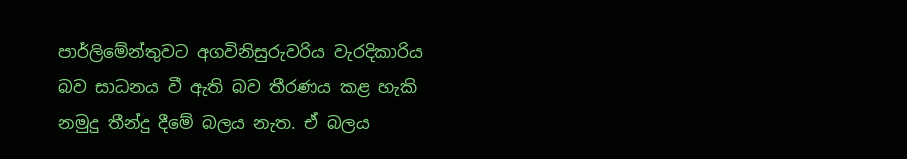පාර්ලිමේන්තුවට අගවිනිසුරුවරිය වැරදිකාරිය බව සාධනය වී ඇති බව තීරණය කළ හැකි නමුදු තීන්දු දීමේ බලය නැත. ඒ බලය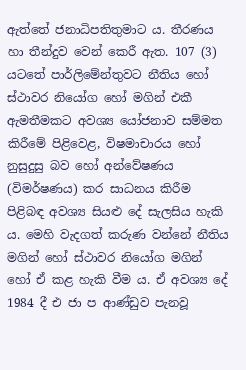ඇත්තේ ජනාධිපතිතුමාට ය. තීරණය හා තීන්දුව වෙන් කෙරී ඇත. 107 (3) යටතේ පාර්ලිමේන්තුවට නීතිය හෝ ස්ථාවර නියෝග හෝ මගින් එකී ඇමතීමකට අවශ්‍ය යෝජනාව සම්මත කිරීමේ පිළිවෙළ, විෂමාචාරය හෝ නුසුදුසු බව හෝ අන්වේෂණය (විමර්ෂණය) කර සාධනය කිරීම පිළිබඳ අවශ්‍ය සියළු දේ සැලසිය හැකි ය. මෙහි වැදගත් කරුණ වන්නේ නීතිය මගින් හෝ ස්ථාවර නියෝග මගින් හෝ ඒ කළ හැකි වීම ය. ඒ අවශ්‍ය දේ 1984 දී එ ජා ප ආණ්ඩුව පැනවූ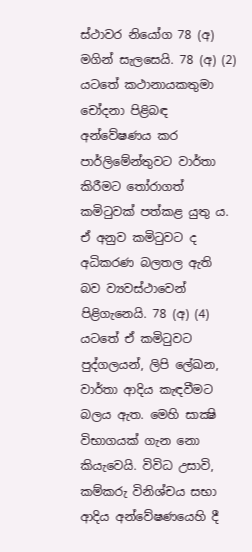ස්ථාවර නියෝග 78 (අ) මගින් සැලසෙයි. 78 (අ) (2) යටතේ කථානායකතුමා චෝදනා පිළිබඳ අන්වේෂණය කර පාර්ලිමේන්තුවට වාර්තා කිරීමට තෝරාගත් කමිටුවක් පත්කළ යුතු ය. ඒ අනුව කමිටුවට ද අධිකරණ බලතල ඇති බව ව්‍යවස්ථාවෙන් පිළිගැනෙයි. 78 (අ) (4) යටතේ ඒ කමිටුවට පුද්ගලයන්, ලිපි ලේඛන, වාර්තා ආදිය කැඳවීමට බලය ඇත. මෙහි සාක්‍ෂි විභාගයක් ගැන නො කියැවෙයි. විවිධ උසාවි, කම්කරු විනිශ්චය සභා ආදිය අන්වේෂණයෙහි දී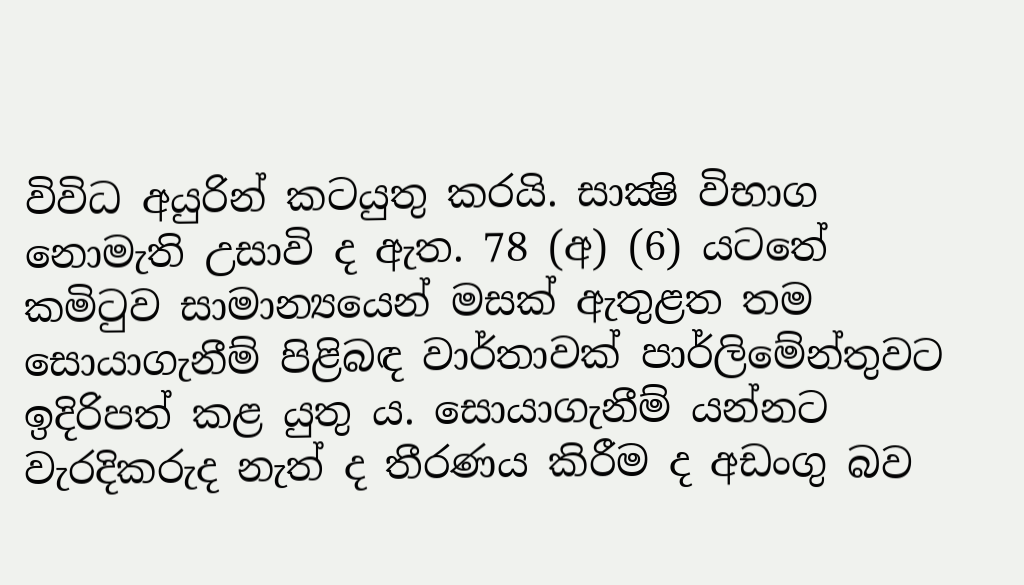විවිධ අයුරින් කටයුතු කරයි. සාක්‍ෂි විභාග නොමැති උසාවි ද ඇත. 78 (අ) (6) යටතේ කමිටුව සාමාන්‍යයෙන් මසක් ඇතුළත තම සොයාගැනීම් පිළිබඳ වාර්තාවක් පාර්ලිමේන්තුවට ඉදිරිපත් කළ යුතු ය. සොයාගැනීම් යන්නට වැරදිකරුද නැත් ද තීරණය කිරීම ද අඩංගු බව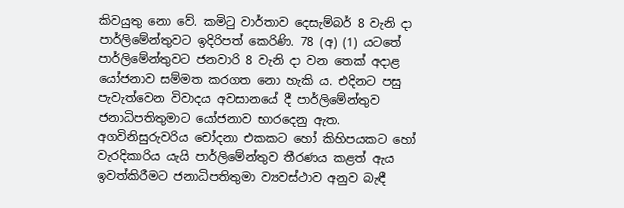කිවයුතු නො වේ. කමිටු වාර්තාව දෙසැම්බර් 8 වැනි දා පාර්ලිමේන්තුවට ඉදිරිපත් කෙරිණි. 78 (අ) (1) යටතේ පාර්ලිමේන්තුවට ජනවාරි 8 වැනි දා වන තෙක් අදාළ යෝජනාව සම්මත කරගත නො හැකි ය. එදිනට පසු පැවැත්වෙන විවාදය අවසානයේ දී පාර්ලිමේන්තුව ජනාධිපතිතුමාට යෝජනාව භාරදෙනු ඇත. අගවිනිසුරුවරිය චෝදනා එකකට හෝ කිහිපයකට හෝ වැරදිකාරිය යැයි පාර්ලිමේන්තුව තීරණය කළත් ඇය ඉවත්කිරීමට ජනාධිපතිතුමා ව්‍යවස්ථාව අනුව බැඳී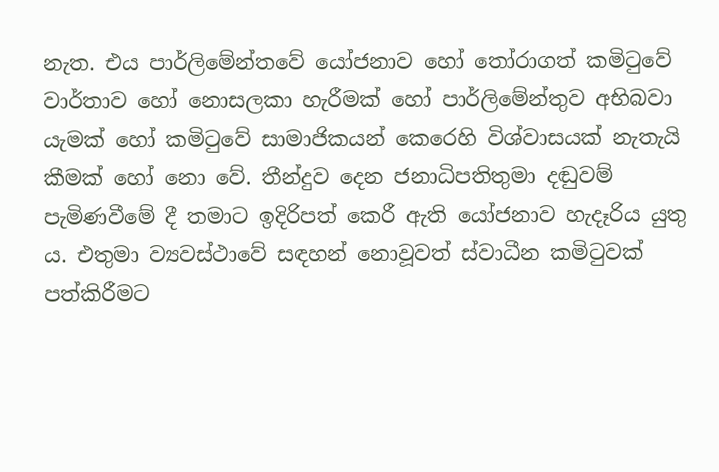නැත. එය පාර්ලිමේන්තවේ යෝජනාව හෝ තෝරාගත් කමිටුවේ වාර්තාව හෝ නොසලකා හැරීමක් හෝ පාර්ලිමේන්තුව අභිබවා යැමක් හෝ කමිටුවේ සාමාජිකයන් කෙරෙහි විශ්වාසයක් නැතැයි කීමක් හෝ නො වේ. තීන්දුව දෙන ජනාධිපතිතුමා දඬුවම් පැමිණවීමේ දී තමාට ඉදිරිපත් කෙරී ඇති යෝජනාව හැදෑරිය යුතු ය. එතුමා ව්‍යවස්ථාවේ සඳහන් නොවූවත් ස්වාධීන කමිටුවක් පත්කිරීමට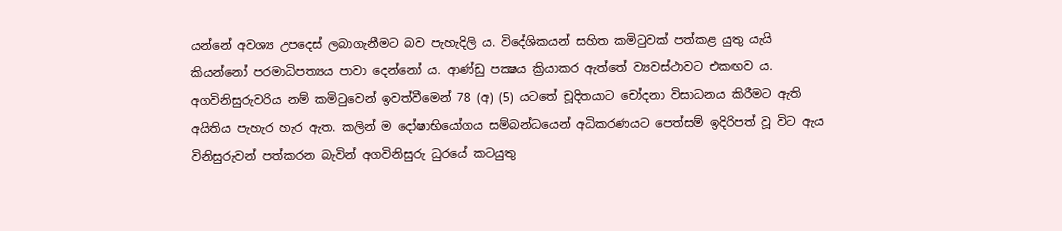යන්නේ අවශ්‍ය උපදෙස් ලබාගැනීමට බව පැහැදිලි ය. විදේශිකයන් සහිත කමිටුවක් පත්කළ යුතු යැයි කියන්නෝ පරමාධිපත්‍යය පාවා දෙන්නෝ ය. ආණ්ඩු පක්‍ෂය ක්‍රියාකර ඇත්තේ ව්‍යවස්ථාවට එකඟව ය. අගවිනිසුරුවරිය නම් කමිටුවෙන් ඉවත්වීමෙන් 78 (අ) (5) යටතේ චූදිතයාට චෝදනා විසාධනය කිරීමට ඇති අයිතිය පැහැර හැර ඇත. කලින් ම දෝෂාභියෝගය සම්බන්ධයෙන් අධිකරණයට පෙත්සම් ඉදිරිපත් වූ විට ඇය විනිසුරුවන් පත්කරන බැවින් අගවිනිසුරු ධුරයේ කටයුතු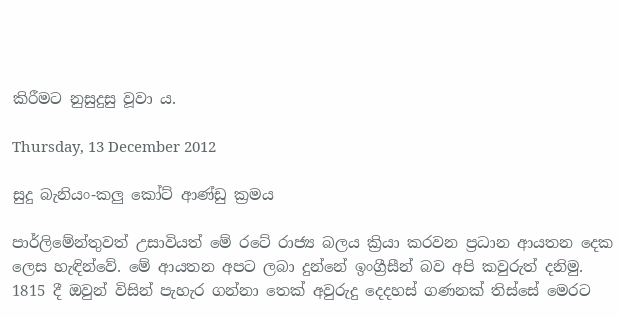කිරීමට නුසුදුසු වූවා ය.

Thursday, 13 December 2012

සුදු බැනියං-කලු කෝට් ආණ්ඩු ක්‍රමය

පාර්ලිමේන්තුවත් උසාවියත් මේ රටේ රාජ්‍ය බලය ක්‍රියා කරවන ප්‍රධාන ආයතන දෙක ලෙස හැඳින්වේ. මේ ආයතන අපට ලබා දුන්නේ ඉංග්‍රීසීන් බව අපි කවුරුත් දනිමු. 1815 දී ඔවුන් විසින් පැහැර ගන්නා තෙක් අවුරුදු දෙදහස් ගණනක් තිස්සේ මෙරට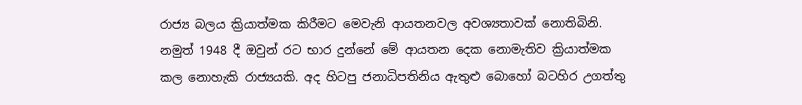රාජ්‍ය බලය ක්‍රියාත්මක කිරීමට මෙවැනි ආයතනවල අවශ්‍යතාවක් නොතිබිනි. නමුත් 1948 දී ඔවුන් රට භාර දුන්නේ මේ ආයතන දෙක නොමැතිව ක්‍රියාත්මක කල නොහැකි රාජ්‍යයකි. අද හිටපු ජනාධිපතිනිය ඇතුළු බොහෝ බටහිර උගත්තු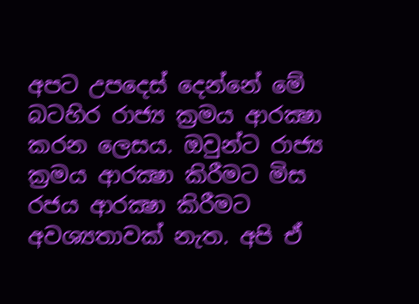අපට උපදෙස් දෙන්නේ මේ බටහිර රාජ්‍ය ක්‍රමය ආරක්‍ෂා කරන ලෙසය. ඔවුන්ට රාජ්‍ය ක්‍රමය ආරක්‍ෂා කිරීමට මිස රජය ආරක්‍ෂා කිරීමට අවශ්‍යතාවක් නැත. අපි ඒ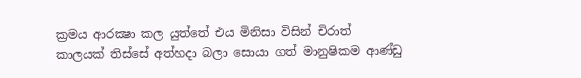ක්‍රමය ආරක්‍ෂා කල යුත්තේ එය මිනිසා විසින් චිරාත් කාලයක් තිස්සේ අත්හදා බලා සොයා ගත් මානුෂිකම ආණ්ඩු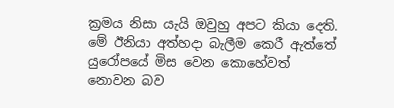ක්‍රමය නිසා යැයි ඔවුහු අපට කියා දෙති. මේ ඊනියා අත්හදා බැලීම කෙරී ඇත්තේ යුරෝපයේ මිස වෙන කොහේවත් නොවන බව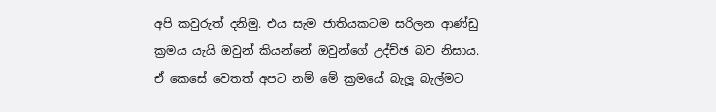අපි කවුරුත් දනිමු. එය සැම ජාතියකටම සරිලන ආණ්ඩු ක්‍රමය යැයි ඔවුන් කියන්නේ ඔවුන්ගේ උද්ච්ඡ බව නිසාය. ඒ කෙසේ වෙතත් අපට නම් මේ ක්‍රමයේ බැලූ බැල්මට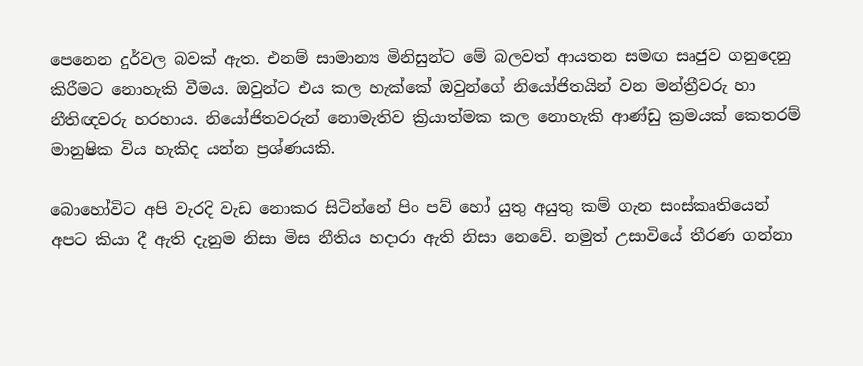පෙනෙන දුර්වල බවක් ඇත. එනම් සාමාන්‍ය මිනිසුන්ට මේ බලවත් ආයතන සමඟ සෘජුව ගනුදෙනු කිරීමට නොහැකි වීමය. ඔවුන්ට එය කල හැක්කේ ඔවුන්ගේ නියෝජිතයින් වන මන්ත්‍රීවරු හා නීතිඥවරු හරහාය. නියෝජිතවරුන් නොමැතිව ක්‍රියාත්මක කල නොහැකි ආණ්ඩු ක්‍රමයක් කෙතරම් මානුෂික විය හැකිද යන්න ප්‍රශ්ණයකි.

බොහෝවිට අපි වැරදි වැඩ නොකර සිටින්නේ පිං පව් හෝ යුතු අයුතු කම් ගැන සංස්කෘතියෙන් අපට කියා දී ඇති දැනුම නිසා මිස නීතිය හදාරා ඇති නිසා නෙවේ. නමුත් උසාවියේ තීරණ ගන්නා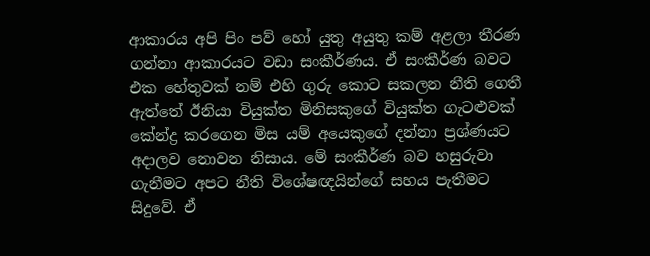ආකාරය අපි පිං පව් හෝ යුතු අයුතු කම් අළලා තීරණ ගන්නා ආකාරයට වඩා සංකීර්ණය. ඒ සංකීර්ණ බවට එක හේතුවක් නම් එහි ගුරු කොට සකලන නීති ගෙතී ඇත්තේ ඊනියා වියුක්ත මිනිසකුගේ වියුක්ත ගැටළුවක් කේන්ද්‍ර කරගෙන මිස යම් අයෙකුගේ දන්නා ප්‍රශ්ණයට අදාලව නොවන නිසාය. මේ සංකීර්ණ බව හසුරුවා ගැනීමට අපට නීති විශේෂඥයින්ගේ සහය පැතීමට සිදුවේ. ඒ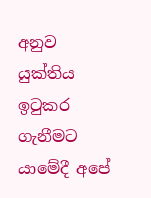අනුව යුක්තිය ඉටුකර ගැනීමට යාමේදී අපේ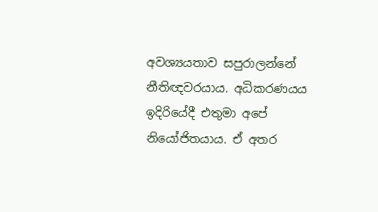අවශ්‍යයතාව සපුරාලන්නේ නීතිඥවරයාය. අධිකරණයය ඉදිරියේදී එතුමා අපේ නියෝජිතයාය. ඒ අතර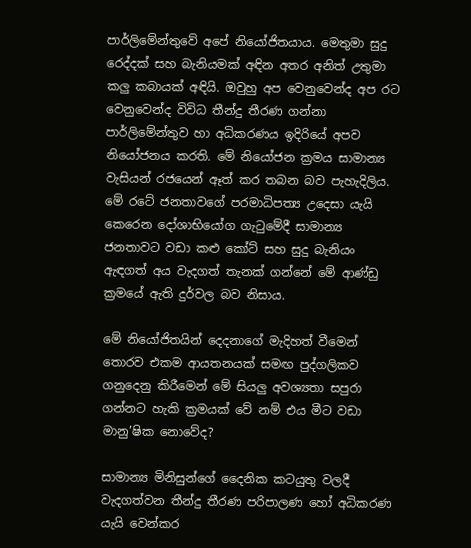පාර්ලිමේන්තුවේ අපේ නියෝජිතයාය. මෙතුමා සුදු රෙද්දක් සහ බැනියමක් අඳින අතර අනිත් උතුමා කලු කබායක් අඳියි. ඔවුහු අප වෙනුවෙන්ද අප රට වෙනුවෙන්ද විවිධ තීන්දු තීරණ ගන්නා පාර්ලිමේන්තුව හා අධිකරණය ඉදිරියේ අපව නියෝජනය කරති. මේ නියෝජන ක්‍රමය සාමාන්‍ය වැසියන් රජයෙන් ඈත් කර තබන බව පැහැදිලිය. මේ රටේ ජනතාවගේ පරමාධිපත්‍ය උදෙසා යැයි කෙරෙන දෝශාභියෝග ගැටුමේදී සාමාන්‍ය ජනතාවට වඩා කළු කෝට් සහ සුදු බැනියං ඇඳගත් අය වැදගත් තැනක් ගන්නේ මේ ආණ්ඩු ක්‍රමයේ ඇති දුර්වල බව නිසාය.

මේ නියෝජිතයින් දෙදනාගේ මැදිහත් වීමෙන් තොරව එකම ආයතනයක් සමඟ පුද්ගලිකව ගනුදෙනු කිරීමෙන් මේ සියලු අවශ්‍යතා සපුරා ගන්නට හැකි ක්‍රමයක් වේ නම් එය මීට වඩා මානු’ෂික නොවේද?

සාමාන්‍ය මිනිසුන්ගේ දෛනික කටයුතු වලදී වැදගත්වන තීන්දු තීරණ පරිපාලණ හෝ අධිකරණ යැයි වෙන්කර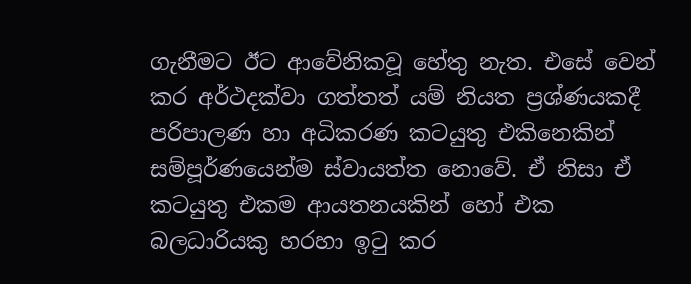ගැනීමට ඊට ආවේනිකවූ හේතු නැත. එසේ වෙන් කර අර්ථදක්වා ගත්තත් යම් නියත ප්‍රශ්ණයකදී පරිපාලණ හා අධිකරණ කටයුතු එකිනෙකින් සම්පූර්ණයෙන්ම ස්වායත්ත නොවේ. ඒ නිසා ඒ කටයුතු එකම ආයතනයකින් හෝ එක බලධාරියකු හරහා ඉටු කර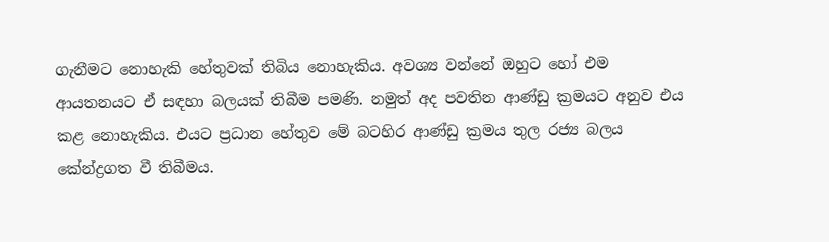ගැනීමට නොහැකි හේතුවක් තිබිය නොහැකිය. අවශ්‍ය වන්නේ ඔහුට හෝ එම ආයතනයට ඒ සඳහා බලයක් තිබීම පමණි. නමුත් අද පවතින ආණ්ඩු ක්‍රමයට අනුව එය කළ නොහැකිය. එයට ප්‍රධාන හේතුව මේ බටහිර ආණ්ඩු ක්‍රමය තුල රජ්‍ය බලය කේන්ද්‍රගත වී තිබීමය.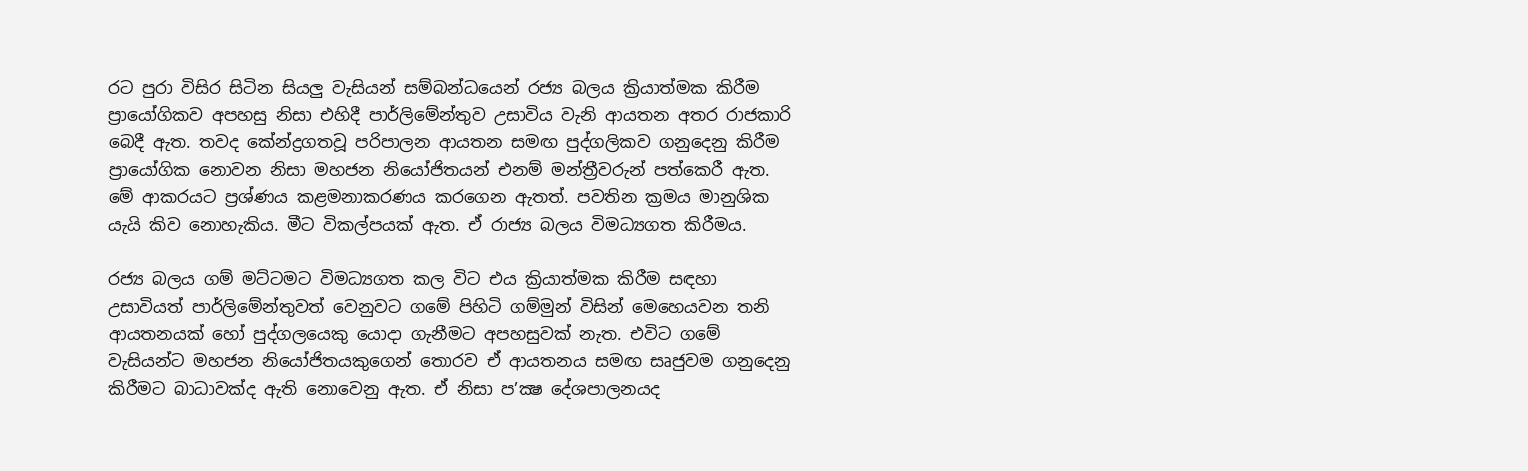රට පුරා විසිර සිටින සියලු වැසියන් සම්බන්ධයෙන් රජ්‍ය බලය ක්‍රියාත්මක කිරීම ප්‍රායෝගිකව අපහසු නිසා එහිදී පාර්ලිමේන්තුව උසාවිය වැනි ආයතන අතර රාජකාරි බෙදී ඇත. තවද කේන්ද්‍රගතවූ පරිපාලන ආයතන සමඟ පුද්ගලිකව ගනුදෙනු කිරීම ප්‍රායෝගික නොවන නිසා මහජන නියෝජිතයන් එනම් මන්ත්‍රීවරුන් පත්කෙරී ඇත. මේ ආකරයට ප්‍රශ්ණය කළමනාකරණය කරගෙන ඇතත්. පවතින ක්‍රමය මානුශික යැයි කිව නොහැකිය. මීට විකල්පයක් ඇත. ඒ රාජ්‍ය බලය විමධ්‍යගත කිරීමය.

රජ්‍ය බලය ගම් මට්ටමට විමධ්‍යගත කල විට එය ක්‍රියාත්මක කිරීම සඳහා උසාවියත් පාර්ලිමේන්තුවත් වෙනුවට ගමේ පිහිටි ගම්මුන් විසින් මෙහෙයවන තනි ආයතනයක් හෝ පුද්ගලයෙකු යොදා ගැනීමට අපහසුවක් නැත. එවිට ගමේ වැසියන්ට මහජන නියෝජිතයකුගෙන් තොරව ඒ ආයතනය සමඟ සෘජුවම ගනුදෙනු කිරීමට බාධාවක්ද ඇති නොවෙනු ඇත. ඒ නිසා ප’ක්‍ෂ දේශපාලනයද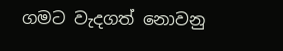ගමට වැදගත් නොවනු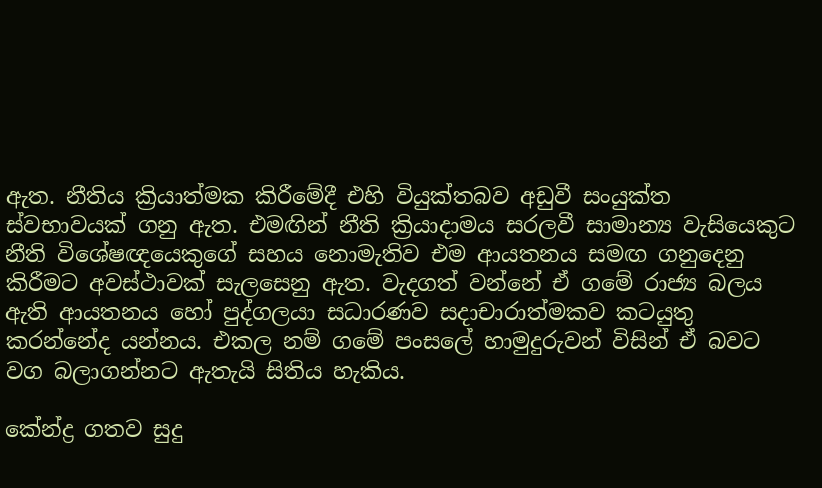ඇත. නීතිය ක්‍රියාත්මක කිරීමේදී එහි වියුක්තබව අඩුවී සංයුක්ත ස්වභාවයක් ගනු ඇත. එමඟින් නීති ක්‍රියාදාමය සරලවී සාමාන්‍ය වැසියෙකුට නීති විශේෂඥයෙකුගේ සහය නොමැතිව එම ආයතනය සමඟ ගනුදෙනු කිරීමට අවස්ථාවක් සැලසෙනු ඇත. වැදගත් වන්නේ ඒ ගමේ රාජ්‍ය බලය ඇති ආයතනය හෝ පුද්ගලයා සධාරණව සදාචාරාත්මකව කටයුතු කරන්නේද යන්නය. එකල නම් ගමේ පංසලේ හාමුදුරුවන් විසින් ඒ බවට වග බලාගන්නට ඇතැයි සිතිය හැකිය.

කේන්ද්‍ර ගතව සුදු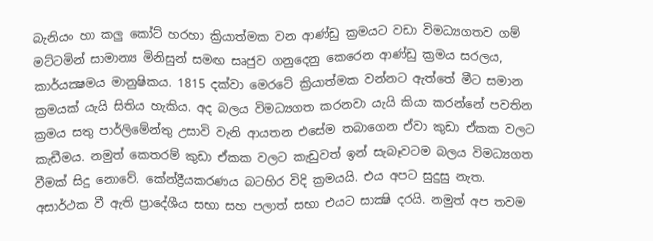බැනියං හා කලු කෝට් හරහා ක්‍රියාත්මක වන ආණ්ඩු ක්‍රමයට වඩා විමධ්‍යගතව ගම් මට්ටමින් සාමාන්‍ය මිනිසුන් සමඟ සෘජුව ගනුදෙනු කෙරෙන ආණ්ඩු ක්‍රමය සරලය, කාර්යක්‍ෂමය මානුෂිකය. 1815 දක්වා මෙරටේ ක්‍රියාත්මක වන්නට ඇත්තේ මීට සමාන ක්‍රමයක් යැයි සිතිය හැකිය. අද බලය විමධ්‍යගත කරනවා යැයි කියා කරන්නේ පවතින ක්‍රමය සතු පාර්ලිමේන්තු උසාවි වැනි ආයතන එසේම තබාගෙන ඒවා කුඩා ඒකක වලට කැඩීමය. නමුත් කෙතරම් කුඩා ඒකක වලට කැඩුවත් ඉන් සැබෑවටම බලය විමධ්‍යගත වීමක් සිදු නොවේ. කේන්ද්‍රීයකරණය බටහිර විදි ක්‍රමයයි. එය අපට සුදුසු නැත. අසාර්ථක වී ඇති ප්‍රාදේශීය සභා සහ පලාත් සභා එයට සාක්‍ෂි දරයි. නමුත් අප තවම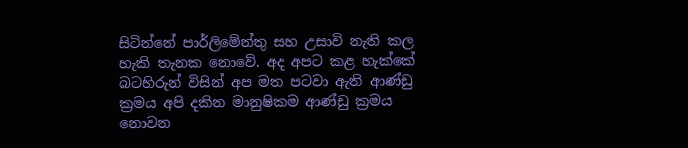සිටින්නේ පාර්ලිමේන්තු සහ උසාවි නැති කල හැකි තැනක නොවේ. අද අපට කළ හැක්කේ බටහිරුන් විසින් අප මත පටවා ඇති ආණ්ඩු ක්‍රමය අපි දකින මානුෂිකම ආණ්ඩු ක්‍රමය නොවන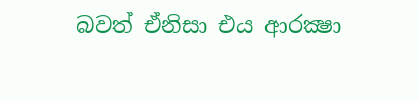බවත් ඒනිසා එය ආරක්‍ෂා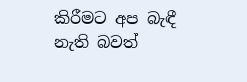කිරීමට අප බැඳී නැති බවත්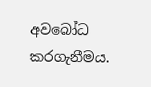අවබෝධ කරගැනීමය.